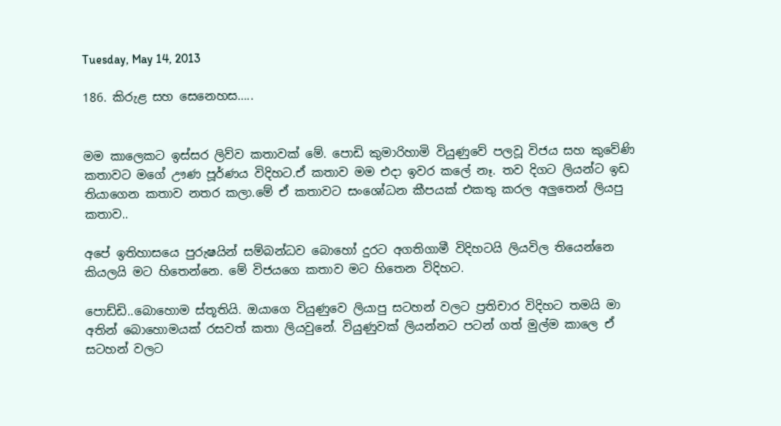Tuesday, May 14, 2013

186. කිරුළ සහ සෙනෙහස…..


මම කාලෙකට ඉස්සර ලිව්ව කතාවක් මේ. පොඩි කුමාරිහාමි වියුණුවේ පලවූ විජය සහ කුවේණි කතාවට මගේ ඌණ පූර්ණය විදිහට.ඒ කතාව මම එදා ඉවර කලේ නෑ. තව දිගට ලියන්ට ඉඩ තියාගෙන කතාව නතර කලා.මේ ඒ කතාවට සංශෝධන කීපයක් එකතු කරල අලුතෙන් ලියපු කතාව..

අපේ ඉතිහාසයෙ පුරුෂයින් සම්බන්ධව බොහෝ දුරට අගතිගාමී විදිහටයි ලියවිල තියෙන්නෙ කියලයි මට හිතෙන්නෙ. මේ විජයගෙ කතාව මට හිතෙන විදිහට.

පොඩ්ඩි..බොහොම ස්තූතියි. ඔයාගෙ වියුණුවෙ ලියාපු සටහන් වලට ප්‍රතිචාර විදිහට තමයි මා අතින් බොහොමයක් රසවත් කතා ලියවුනේ. වියුණුවක් ලියන්නට පටන් ගත් මුල්ම කාලෙ ඒ සටහන් වලට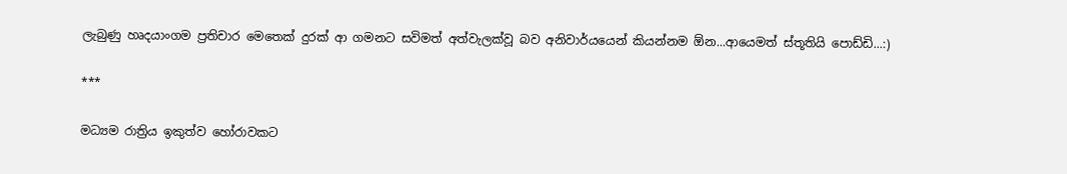ලැබුණු හෘදයාංගම ප්‍රතිචාර මෙතෙක් දුරක් ආ ගමනට සවිමත් අත්වැලක්වූ බව අනිවාර්යයෙන් කියන්නම ඕන...ආයෙමත් ස්තූතියි පොඩ්ඩි...:)

***

මධ්‍යම රාත්‍රිය ඉකුත්ව හෝරාවකට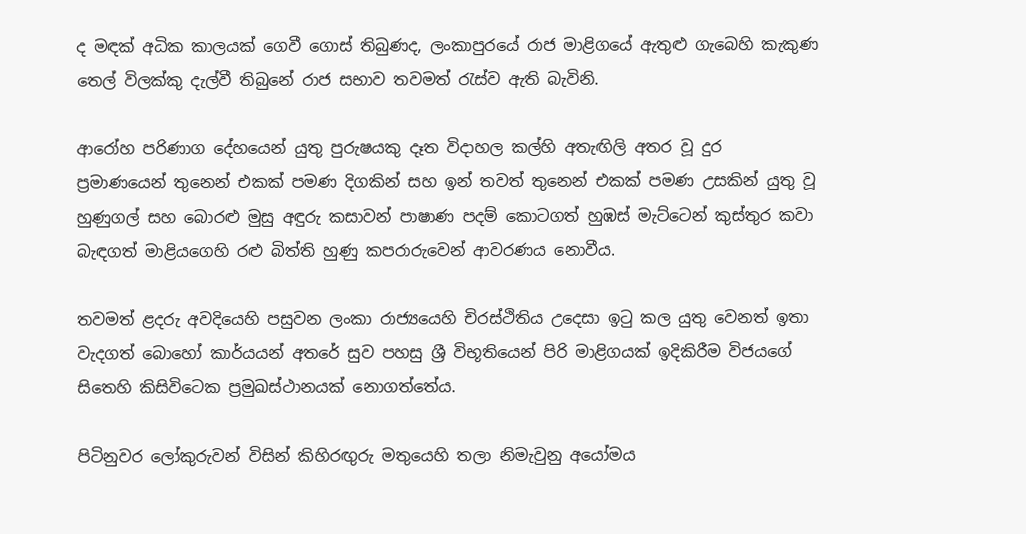ද මඳක් අධික කාලයක් ගෙවී ගොස් තිබුණද, ලංකාපුරයේ රාජ මාළිගයේ ඇතුළු ගැබෙහි කැකුණ තෙල් විලක්කු දැල්වී තිබුනේ රාජ සභාව තවමත් රැස්ව ඇති බැවිනි.

ආරෝහ පරිණාග දේහයෙන් යුතු පුරුෂයකු දෑත විදාහල කල්හි අතැඟිලි අතර වූ දුර ප්‍රමාණයෙන් තුනෙන් එකක් පමණ දිගකින් සහ ඉන් තවත් තුනෙන් එකක් පමණ උසකින් යුතු වූ හුණුගල් සහ බොරළු මුසු අඳුරු කසාවන් පාෂාණ පදම් කොටගත් හුඹස් මැට්ටෙන් කුස්තුර කවා බැඳගත් මාළියගෙහි රළු බිත්ති හුණු කපරාරුවෙන් ආවරණය නොවීය.

තවමත් ළදරු අවදියෙහි පසුවන ලංකා රාජ්‍යයෙහි චිරස්ථිතිය උදෙසා ඉටු කල යුතු වෙනත් ඉතා වැදගත් බොහෝ කාර්යයන් අතරේ සුව පහසු ශ්‍රී විභූතියෙන් පිරි මාළිගයක් ඉදිකිරීම විජයගේ සිතෙහි කිසිවිටෙක ප්‍රමුඛස්ථානයක් නොගත්තේය.

පිටිනුවර ලෝකුරුවන් විසින් කිහිරඟුරු මතුයෙහි තලා නිමැවුනු අයෝමය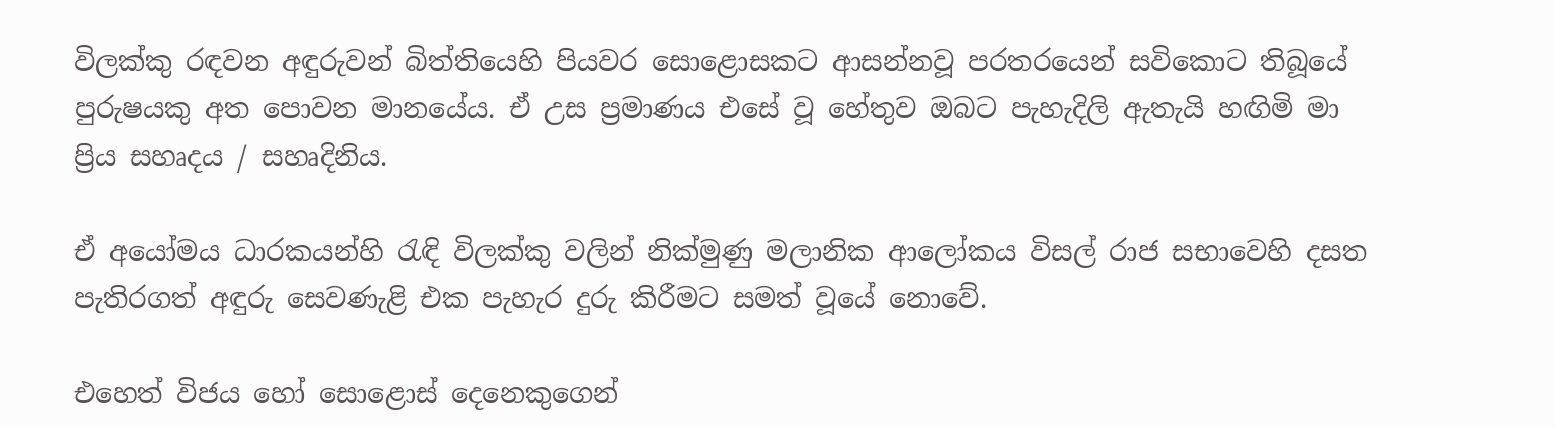විලක්කු රඳවන අඳුරුවන් බිත්තියෙහි පියවර සොළොසකට ආසන්නවූ පරතරයෙන් සවිකොට තිබූයේ පුරුෂයකු අත පොවන මානයේය. ඒ උස ප්‍රමාණය එසේ වූ හේතුව ඔබට පැහැදිලි ඇතැයි හඟිමි මා ප්‍රිය සහෘදය / සහෘදිනිය.

ඒ අයෝමය ධාරකයන්හි රැඳි විලක්කු වලින් නික්මුණු මලානික ආලෝකය විසල් රාජ සභාවෙහි දසත පැතිරගත් අඳුරු සෙවණැළි එක පැහැර දුරු කිරීමට සමත් වූයේ නොවේ.

එහෙත් විජය හෝ සොළොස් දෙනෙකුගෙන්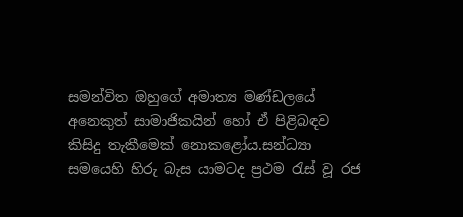සමන්විත ඔහුගේ අමාත්‍ය මණ්ඩලයේ අනෙකුත් සාමාජිකයින් හෝ ඒ පිළිබඳව කිසිදු තැකීමෙක් නොකළෝය.සන්ධ්‍යා සමයෙහි හිරු බැස යාමටද ප්‍රථම රැස් වූ රජ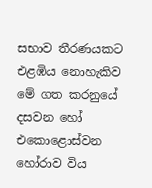සභාව තීරණයකට එළඹිය නොහැකිව මේ ගත කරනුයේ දසවන හෝ එකොළොස්වන හෝරාව විය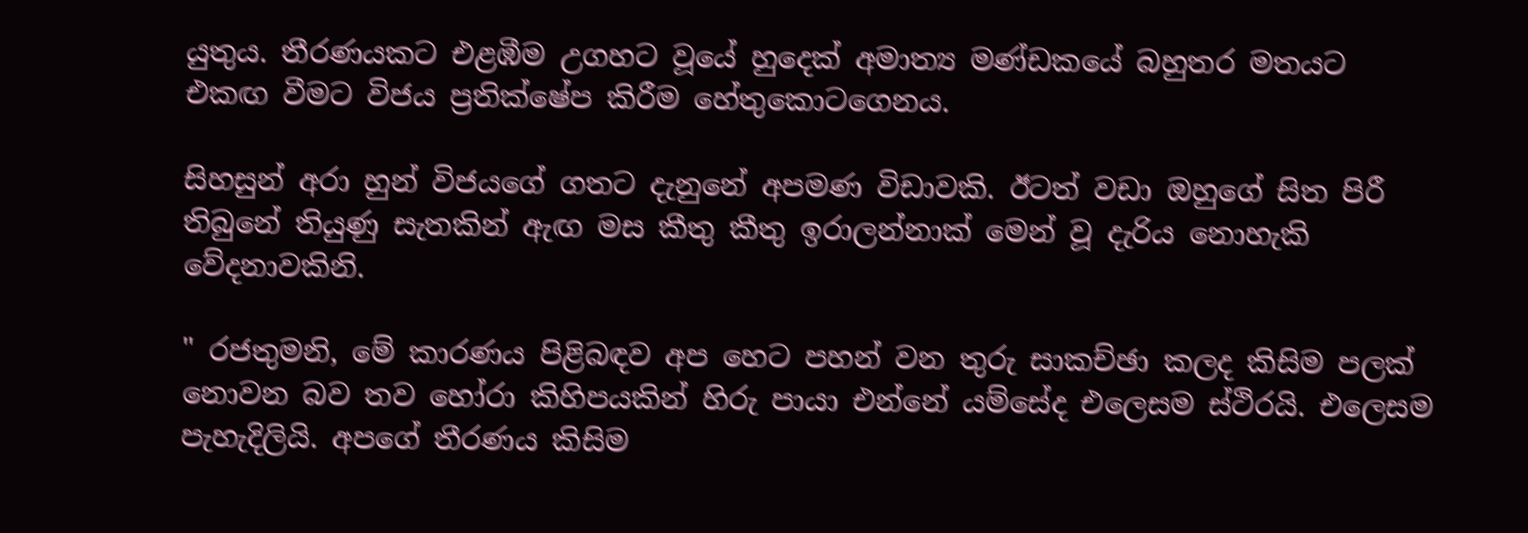යුතුය. තීරණයකට එළඹීම උගහට වූයේ හුදෙක් අමාත්‍ය මණ්ඩකයේ බහුතර මතයට එකඟ වීමට විජය ප්‍රතික්ෂේප කිරීම හේතුකොටගෙනය.

සිහසුන් අරා හුන් විජයගේ ගතට දැනුනේ අපමණ විඩාවකි. ඊටත් වඩා ඔහුගේ සිත පිරී තිබුනේ තියුණු සැතකින් ඇඟ මස කීතු කීතු ඉරාලන්නාක් මෙන් වූ දැරිය නොහැකි වේදනාවකිනි.

" රජතුමනි, මේ කාරණය පිළිබඳව අප හෙට පහන් වන තුරු සාකච්ඡා කලද කිසිම පලක් නොවන බව තව හෝරා කිහිපයකින් හිරු පායා එන්නේ යම්සේද එලෙසම ස්ථිරයි. එලෙසම පැහැදිලියි. අපගේ තීරණය කිසිම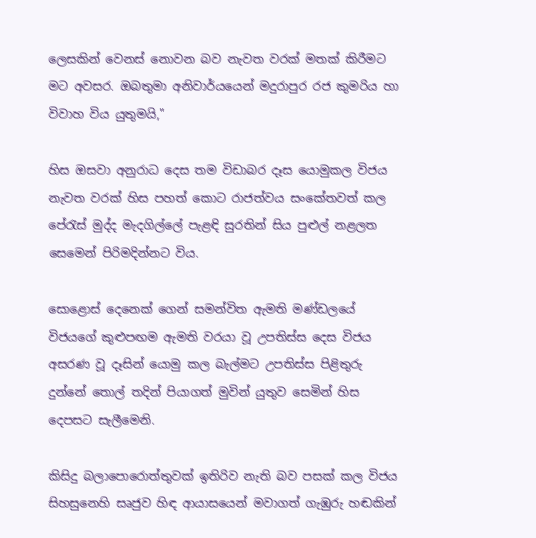ලෙසකින් වෙනස් නොවන බව නැවත වරක් මතක් කිරීමට මට අවසර. ඔබතුමා අනිවාර්යයෙන් මදුරාපුර රජ කුමරිය හා විවාහ විය යුතුමයි,"

හිස ඔසවා අනුරාධ දෙස තම විඩාබර දෑස යොමුකල විජය නැවත වරක් හිස පහත් කොට රාජත්වය සංකේතවත් කල පේරැස් මුද්ද මැදගිල්ලේ පැළඳි සුරතින් සිය පුළුල් නළලත සෙමෙන් පිරිමදින්නට විය.

සොළොස් දෙනෙක් ගෙන් සමන්විත ඇමති මණ්ඩලයේ විජයගේ කුළුපඟම ඇමති වරයා වූ උපතිස්ස දෙස විජය අසරණ වූ දෑසින් යොමු කල බැල්මට උපතිස්ස පිළිතුරු දුන්නේ තොල් තදින් පියාගත් මුවින් යුතුව සෙමින් හිස දෙපසට සැලීමෙනි.

කිසිදු බලාපොරොත්තුවක් ඉතිරිව නැති බව පසක් කල විජය සිහසුනෙහි සෘජුව හිඳ ආයාසයෙන් මවාගත් ගැඹුරු හඬකින්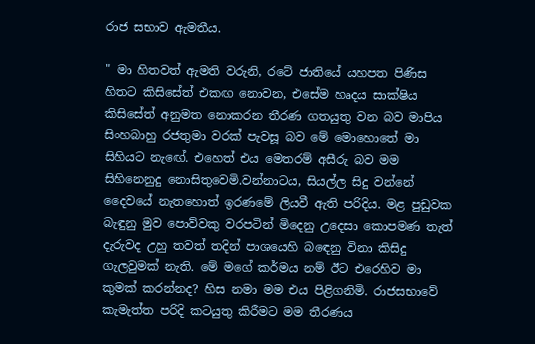රාජ සභාව ඇමතීය.

" මා හිතවත් ඇමති වරුනි, රටේ ජාතියේ යහපත පිණිස හිතට කිසිසේත් එකඟ නොවන, එසේම හෘදය සාක්ෂිය කිසිසේත් අනුමත නොකරන තීරණ ගතයුතු වන බව මාපිය සිංහබාහු රජතුමා වරක් පැවසූ බව මේ මොහොතේ මා සිහියට නැඟේ. එහෙත් එය මෙතරම් අසීරු බව මම සිහිනෙනුදු නොසිතුවෙමි.වන්නාටය, සියල්ල සිදු වන්නේ දෛවයේ නැතහොත් ඉරණමේ ලියවී ඇති පරිදිය. මළ පුඩුවක බැඳුනු මුව පොව්වකු වරපටින් මිදෙනු උදෙසා කොපමණ තැත් දැරුවද උහු තවත් තදින් පාශයෙහි බඳෙනු විනා කිසිදු ගැලවුමක් නැති. මේ මගේ කර්මය නම් ඊට එරෙහිව මා කුමක් කරන්නද? හිස නමා මම එය පිළිගනිමි. රාජසභාවේ කැමැත්ත පරිදි කටයුතු කිරීමට මම තීරණය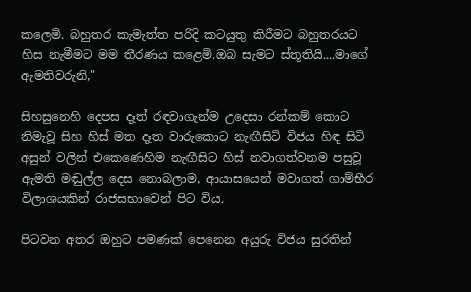කලෙමි. බහුතර කැමැත්ත පරිදි කටයුතු කිරීමට බහුතරයට හිස නැමීමට මම තීරණය කළෙමි.ඔබ සැමට ස්තූතියි....මාගේ ඇමතිවරුනි,"

සිහසුනෙහි දෙපස දෑත් රඳවාගැන්ම උදෙසා රන්කම් කොට නිමැවූ සිහ හිස් මත දෑත වාරුකොට නැඟීසිටි විජය හිඳ සිටි අසුන් වලින් එකෙණෙහිම නැඟීසිට හිස් නවාගත්වනම පසුවූ ඇමති මඬුල්ල දෙස නොබලාම, ආයාසයෙන් මවාගත් ගාම්භීර විලාශයකින් රාජසභාවෙන් පිට විය.

පිටවන අතර ඔහුට පමණක් පෙනෙන අයුරු විජය සුරතින්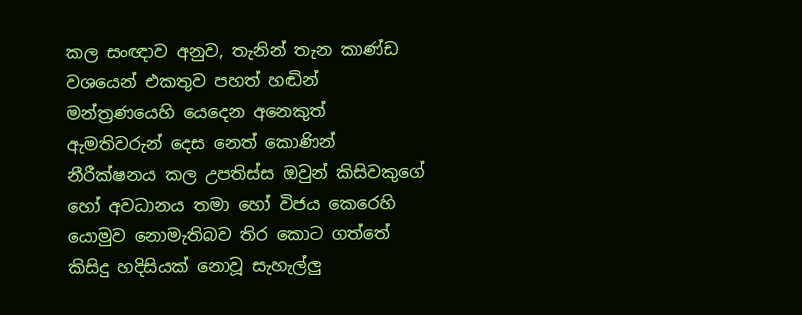කල සංඥාව අනුව, තැනින් තැන කාණ්ඩ වශයෙන් එකතුව පහත් හඬින් මන්ත්‍රණයෙහි යෙදෙන අනෙකුත් ඇමතිවරුන් දෙස නෙත් කොණින් නීරීක්ෂනය කල උපතිස්ස ඔවුන් කිසිවකුගේ හෝ අවධානය තමා හෝ විජය කෙරෙහි යොමුව නොමැතිබව තිර කොට ගත්තේ කිසිදු හදිසියක් නොවූ සැහැල්ලු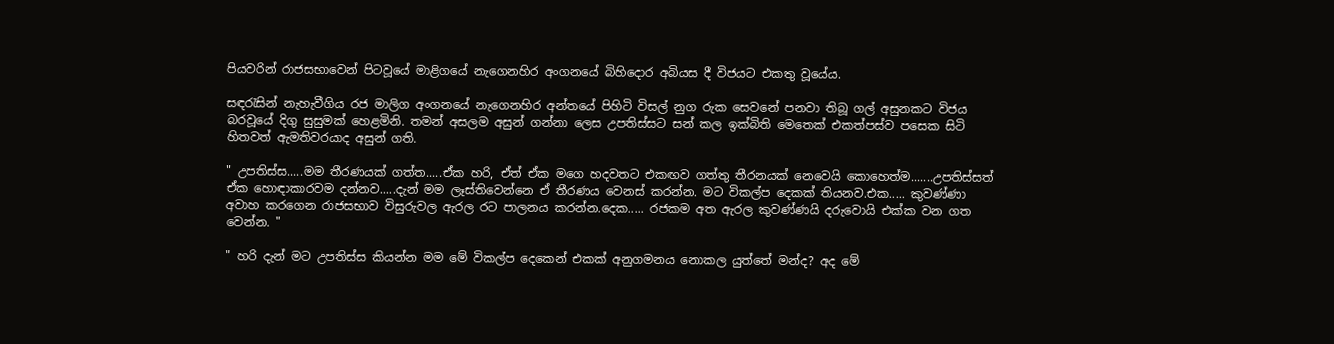පියවරින් රාජසභාවෙන් පිටවූයේ මාළිගයේ නැගෙනහිර අංගනයේ බිහිදොර අබියස දී විජයට එකතු වූයේය.

සඳරැසින් නැහැවීගිය රජ මාලිග අංගනයේ නැගෙනහිර අන්තයේ පිහිටි විසල් නුග රුක සෙවනේ පනවා තිබූ ගල් අසුනකට විජය බරවූයේ දිගු සුසුමක් හෙළමිනි. තමන් අසලම අසුන් ගන්නා ලෙස උපතිස්සට සන් කල ඉක්බිති මෙතෙක් එකත්පස්ව පසෙක සිටි හිතවත් ඇමතිවරයාද අසුන් ගති.

" උපතිස්ස.....මම තීරණයක් ගත්ත.....ඒක හරි, ඒත් ඒක මගෙ හදවතට එකඟව ගත්තු තීරනයක් නෙවෙයි කොහෙත්ම.......උපතිස්සත් ඒක හොඳාකාරවම දන්නව.....දැන් මම ලෑස්තිවෙන්නෙ ඒ තීරණය වෙනස් කරන්න. මට විකල්ප දෙකක් තියනව.එක..... කුවණ්ණා අවාහ කරගෙන රාජසභාව විසුරුවල ඇරල රට පාලනය කරන්න.දෙක..... රජකම අත ඇරල කුවණ්ණයි දරුවොයි එක්ක වන ගත වෙන්න. "

" හරි දැන් මට උපතිස්ස කියන්න මම මේ විකල්ප දෙකෙන් එකක් අනුගමනය නොකල යුත්තේ මන්ද? අද මේ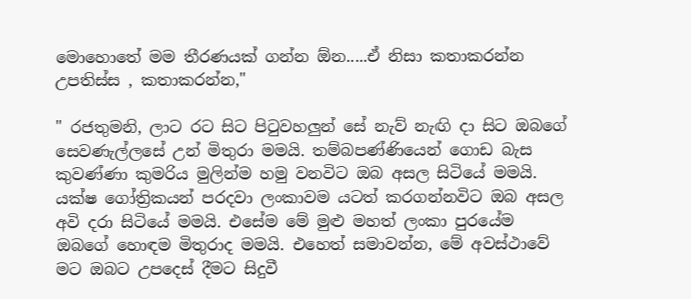මොහොතේ මම තීරණයක් ගන්න ඕන.....ඒ නිසා කතාකරන්න උපතිස්ස , කතාකරන්න,"

" රජතුමනි, ලාට රට සිට පිටුවහලුන් සේ නැව් නැඟි දා සිට ඔබගේ සෙවණැල්ලසේ උන් මිතුරා මමයි. තම්බපණ්ණියෙන් ගොඩ බැස කුවණ්ණා කුමරිය මුලින්ම හමු වනවිට ඔබ අසල සිටියේ මමයි. යක්ෂ ගෝත්‍රිකයන් පරදවා ලංකාවම යටත් කරගන්නවිට ඔබ අසල අවි දරා සිටියේ මමයි. එසේම මේ මුළු මහත් ලංකා පුරයේම ඔබගේ හොඳම මිතුරාද මමයි. එහෙත් සමාවන්න, මේ අවස්ථාවේ මට ඔබට උපදෙස් දීමට සිදුවී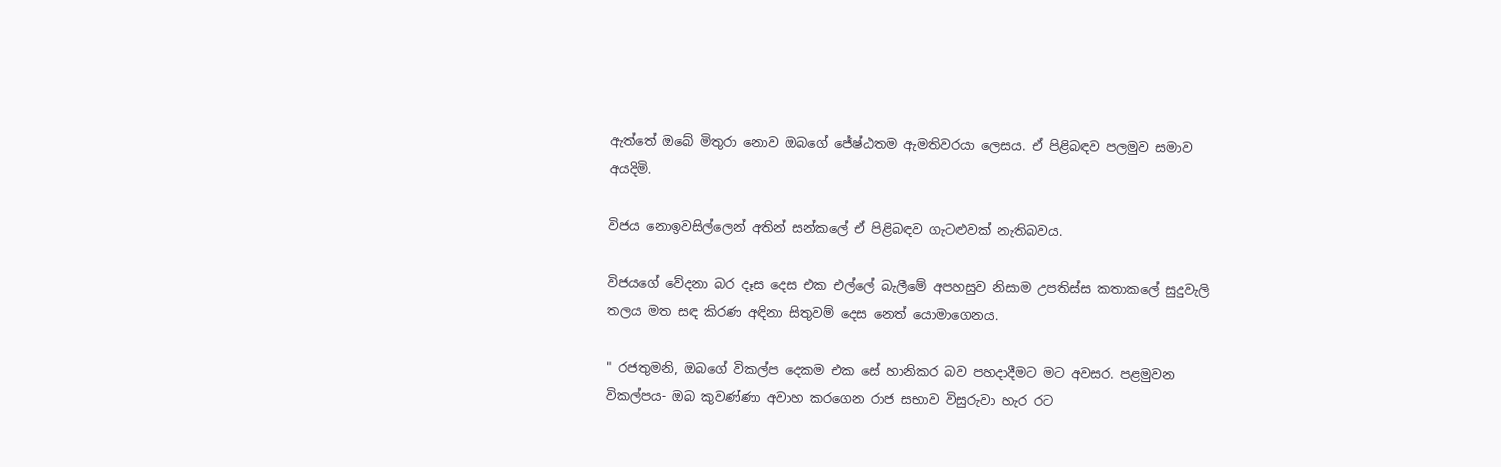ඇත්තේ ඔබේ මිතුරා නොව ඔබගේ ජේෂ්ඨතම ඇමතිවරයා ලෙසය. ඒ පිළිබඳව පලමුව සමාව අයදිමි.

විජය නොඉවසිල්ලෙන් අතින් සන්කලේ ඒ පිළිබඳව ගැටළුවක් නැතිබවය.

විජයගේ වේදනා බර දෑස දෙස එක එල්ලේ බැලීමේ අපහසුව නිසාම උපතිස්ස කතාකලේ සුදුවැලි තලය මත සඳ කිරණ අඳිනා සිතුවම් දෙස නෙත් යොමාගෙනය.

" රජතුමනි, ඔබගේ විකල්ප දෙකම එක සේ හානිකර බව පහදාදීමට මට අවසර. පළමුවන විකල්පය- ඔබ කුවණ්ණා අවාහ කරගෙන රාජ සභාව විසුරුවා හැර රට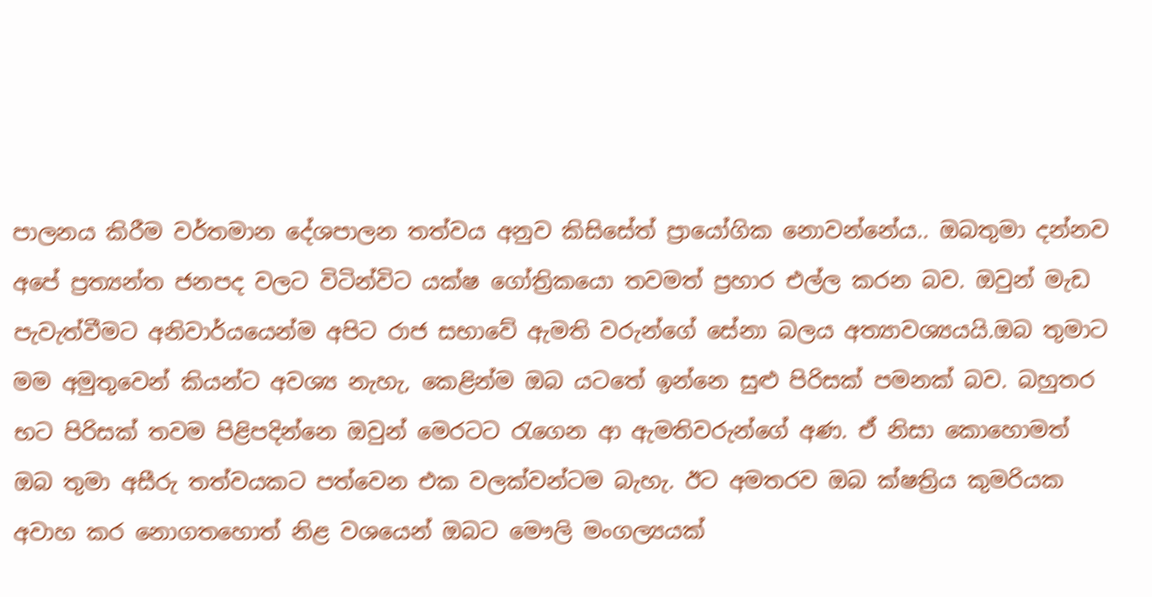පාලනය කිරීම වර්තමාන දේශපාලන තත්වය අනුව කිසිසේත් ප්‍රායෝගික නොවන්නේය.. ඔබතුමා දන්නව අපේ ප්‍රත්‍යන්ත ජනපද වලට විටින්විට යක්ෂ ගෝත්‍රිකයො තවමත් ප්‍රහාර එල්ල කරන බව. ඔවුන් මැඩ පැවැත්වීමට අනිවාර්යයෙන්ම අපිට රාජ සභාවේ ඇමති වරුන්ගේ සේනා බලය අත්‍යාවශ්‍යයයි.ඔබ තුමාට මම අමුතුවෙන් කියන්ට අවශ්‍ය නැහැ, කෙළින්ම ඔබ යටතේ ඉන්නෙ සුළු පිරිසක් පමනක් බව. බහුතර භට පිරිසක් තවම පිළිපදින්නෙ ඔවුන් මෙරටට රැගෙන ආ ඇමතිවරුන්ගේ අණ. ඒ නිසා කොහොමත් ඔබ තුමා අසීරු තත්වයකට පත්වෙන එක වලක්වන්ටම බැහැ. ඊට අමතරව ඔබ ක්ෂත්‍රිය කුමරියක අවාහ කර නොගතහොත් නිළ වශයෙන් ඔබට මෞලි මංගල්‍යයක්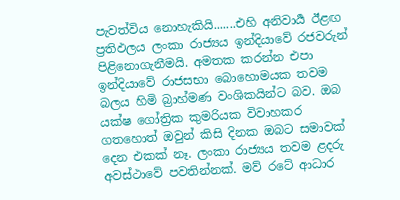පැවත්විය නොහැකියි.......එහි අනිවාර්‍ය ඊළඟ ප්‍රතිඵලය ලංකා රාජ්‍යය ඉන්දියාවේ රජවරුන් පිළිනොගැනීමයි. අමතක කරන්න එපා ඉන්දියාවේ රාජසභා බොහොමයක තවම බලය හිමි බ්‍රාහ්මණ වංශිකයින්ට බව. ඔබ යක්ෂ ගෝත්‍රික කුමරියක විවාහකර ගතහොත් ඔවුන් කිසි දිනක ඔබට සමාවක් දෙන එකක් නෑ. ලංකා රාජ්‍යය තවම ළදරු අවස්ථාවේ පවතින්නක්. මව් රටේ ආධාර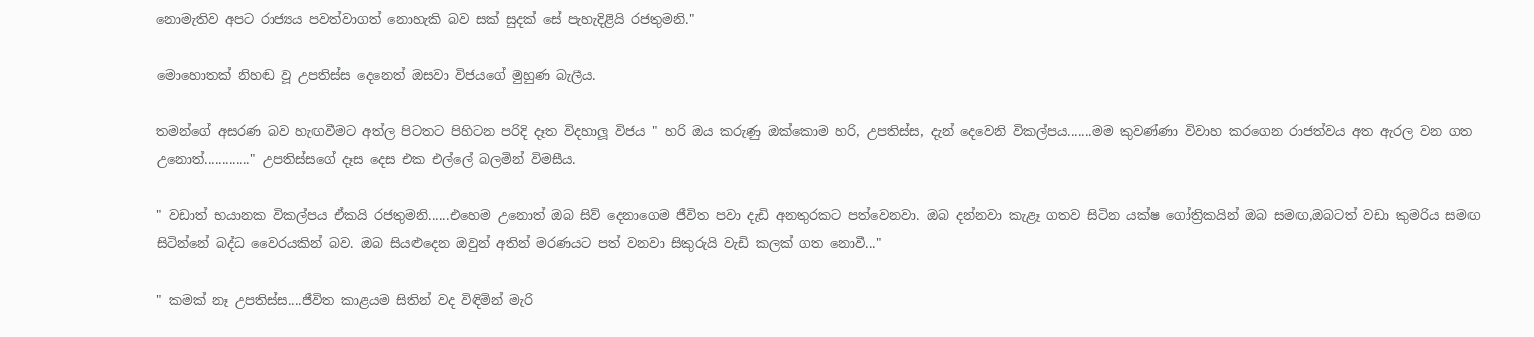නොමැතිව අපට රාජ්‍යය පවත්වාගත් නොහැකි බව සක් සුදක් සේ පැහැදිළියි රජතුමනි."

මොහොතක් නිහඬ වූ උපතිස්ස දෙනෙත් ඔසවා විජයගේ මුහුණ බැලීය.

තමන්ගේ අසරණ බව හැඟවීමට අත්ල පිටතට පිහිටන පරිදි දෑත විදහාලූ විජය " හරි ඔය කරුණු ඔක්කොම හරි, උපතිස්ස, දැන් දෙවෙනි විකල්පය.......මම කුවණ්ණා විවාහ කරගෙන රාජත්වය අත ඇරල වන ගත උනොත්............." උපතිස්සගේ දෑස දෙස එක එල්ලේ බලමින් විමසීය.

" වඩාත් භයානක විකල්පය ඒකයි රජතුමනි......එහෙම උනොත් ඔබ සිව් දෙනාගෙම ජීවිත පවා දැඩි අනතුරකට පත්වෙනවා. ඔබ දන්නවා කැළෑ ගතව සිටින යක්ෂ ගෝත්‍රිකයින් ඔබ සමඟ,ඔබටත් වඩා කුමරිය සමඟ සිටින්නේ බද්ධ වෛරයකින් බව. ඔබ සියළුදෙන ඔවුන් අතින් මරණයට පත් වනවා සිකුරුයි වැඩි කලක් ගත නොවී..."

" කමක් නෑ උපතිස්ස....ජීවිත කාළයම සිතින් වද විඳිමින් මැරි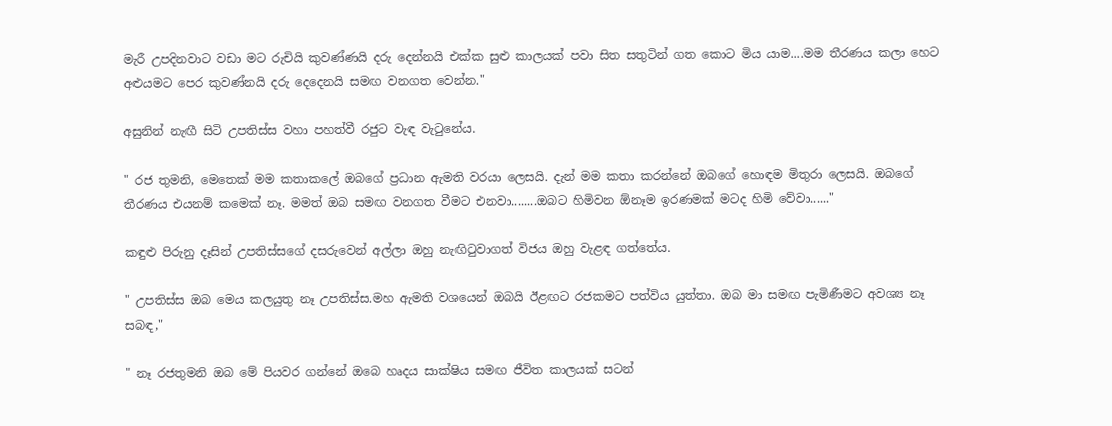මැරී උපදිනවාට වඩා මට රුචියි කුවණ්ණයි දරු දෙන්නයි එක්ක සුළු කාලයක් පවා සිත සතුටින් ගත කොට මිය යාම....මම තීරණය කලා හෙට අළුයමට පෙර කුවණ්නයි දරු දෙදෙනයි සමඟ වනගත වෙන්න."

අසුනින් නැඟී සිටි උපතිස්ස වහා පහත්වී රජුට වැඳ වැටුනේය.

" රජ තුමනි, මෙතෙක් මම කතාකලේ ඔබගේ ප්‍රධාන ඇමති වරයා ලෙසයි. දැන් මම කතා කරන්නේ ඔබගේ හොඳම මිතුරා ලෙසයි. ඔබගේ තීරණය එයනම් කමෙක් නෑ. මමත් ඔබ සමඟ වනගත වීමට එනවා........ඔබට හිමිවන ඕනෑම ඉරණමක් මටද හිමි වේවා......"

කඳුළු පිරුනු දෑසින් උපතිස්සගේ දසරුවෙන් අල්ලා ඔහු නැඟිටුවාගත් විජය ඔහු වැළඳ ගත්තේය.

" උපතිස්ස ඔබ මෙය කලයුතු නෑ උපතිස්ස.මහ ඇමති වශයෙන් ඔබයි ඊළඟට රජකමට පත්විය යුත්තා. ඔබ මා සමඟ පැමිණීමට අවශ්‍ය නෑ සබඳ,"

" නෑ රජතුමනි ඔබ මේ පියවර ගන්නේ ඔබෙ හෘදය සාක්ෂිය සමඟ ජීවිත කාලයක් සටන්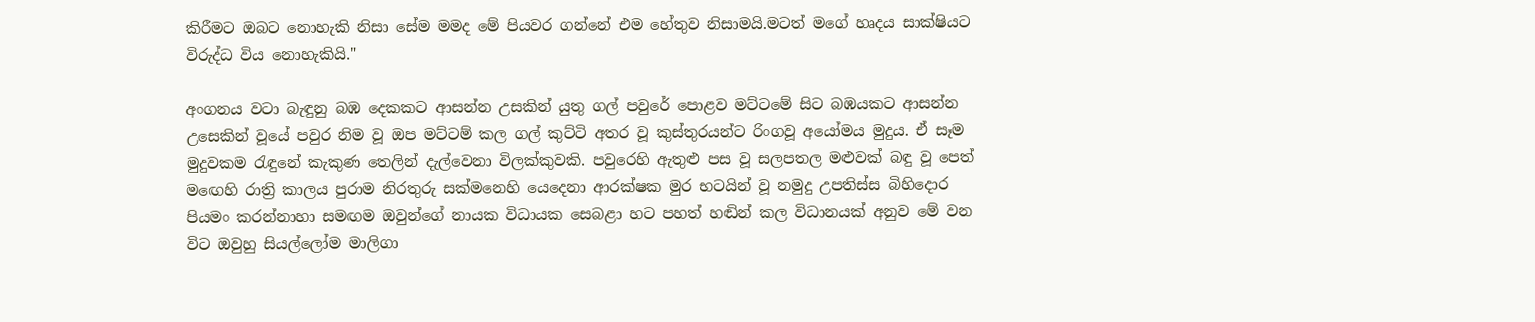කිරීමට ඔබට නොහැකි නිසා සේම මමද මේ පියවර ගන්නේ එම හේතුව නිසාමයි.මටත් මගේ හෘදය සාක්ෂියට විරුද්ධ විය නොහැකියි."

අංගනය වටා බැඳුනු බඹ දෙකකට ආසන්න උසකින් යුතු ගල් පවුරේ පොළව මට්ටමේ සිට බඹයකට ආසන්න උසෙකින් වූයේ පවුර නිම වූ ඔප මට්ටම් කල ගල් කුට්ටි අතර වූ කුස්තුරයන්ට රිංගවූ අයෝමය මුදුය. ඒ සෑම මුදුවකම රැඳුනේ කැකුණ තෙලින් දැල්වෙනා විලක්කුවකි. පවුරෙහි ඇතුළු පස වූ සලපතල මළුවක් බඳු වූ පෙත් මඟෙහි රාත්‍රි කාලය පුරාම නිරතුරු සක්මනෙහි යෙදෙනා ආරක්ෂක මුර භටයින් වූ නමුදු උපතිස්ස බිහිදොර පියමං කරන්නාහා සමඟම ඔවුන්ගේ නායක විධායක සෙබළා හට පහත් හඬින් කල විධානයක් අනුව මේ වන විට ඔවුහු සියල්ලෝම මාලිගා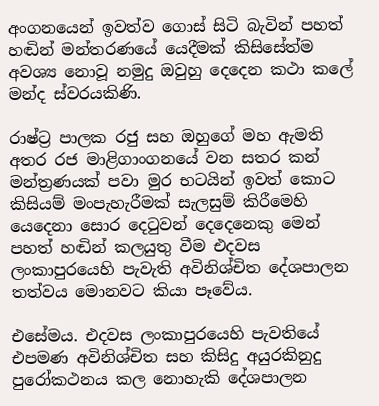අංගනයෙන් ඉවත්ව ගොස් සිටි බැවින් පහත් හඬින් මන්තරණයේ යෙදීමක් කිසිසේත්ම අවශ්‍ය නොවූ නමුදු ඔවුහු දෙදෙන කථා කලේ මන්ද ස්වරයකිණි.

රාෂ්ට්‍ර පාලක රජු සහ ඔහුගේ මහ ඇමති අතර රජ මාළිගාංගනයේ වන සතර කන් මන්ත්‍රණයක් පවා මුර භටයින් ඉවත් කොට කිසියම් මංපැහැරීමක් සැලසුම් කිරීමෙහි යෙදෙනා සොර දෙටුවන් දෙදෙනෙකු මෙන් පහත් හඬින් කලයුතු වීම එදවස ලංකාපුරයෙහි පැවැති අවිනිශ්චිත දේශපාලන තත්වය මොනවට කියා පෑවේය.

එසේමය. එදවස ලංකාපුරයෙහි පැවතියේ එපමණ අවිනිශ්චිත සහ කිසිදු අයුරකිනුදු පුරෝකථනය කල නොහැකි දේශපාලන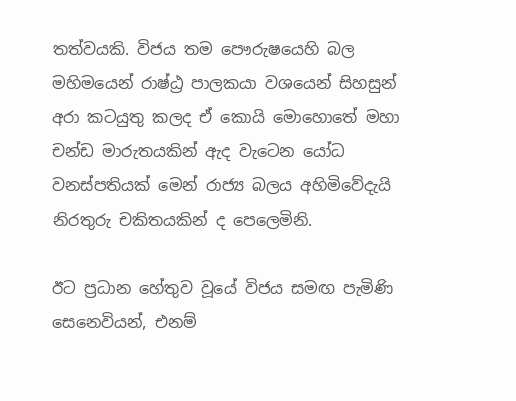තත්වයකි. විජය තම පෞරුෂයෙහි බල මහිමයෙන් රාෂ්ඨ්‍ර පාලකයා වශයෙන් සිහසුන් අරා කටයුතු කලද ඒ කොයි මොහොතේ මහා චන්ඩ මාරුතයකින් ඇද වැටෙන යෝධ වනස්පතියක් මෙන් රාජ්‍ය බලය අහිමිවේදැයි නිරතුරු චකිතයකින් ද පෙලෙමිනි.

ඊට ප්‍රධාන හේතුව වූයේ විජය සමඟ පැමිණි සෙනෙවියන්, එනම්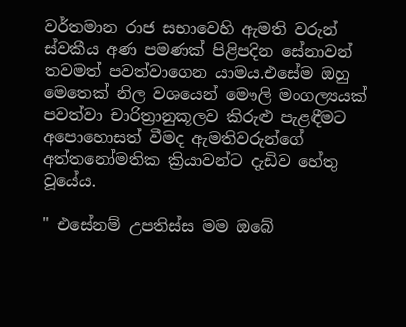වර්තමාන රාජ සභාවෙහි ඇමති වරුන් ස්වකීය අණ පමණක් පිළිපදින සේනාවන් තවමත් පවත්වාගෙන යාමය.එසේම ඔහු මෙතෙක් නිල වශයෙන් මෞලි මංගල්‍යයක් පවත්වා චාරිත්‍රානුකූලව කිරුළු පැළඳීමට අපොහොසත් වීමද ඇමතිවරුන්ගේ අත්තනෝමතික ක්‍රියාවන්ට දැඩිව හේතු වූයේය.

" එසේනම් උපතිස්ස මම ඔබේ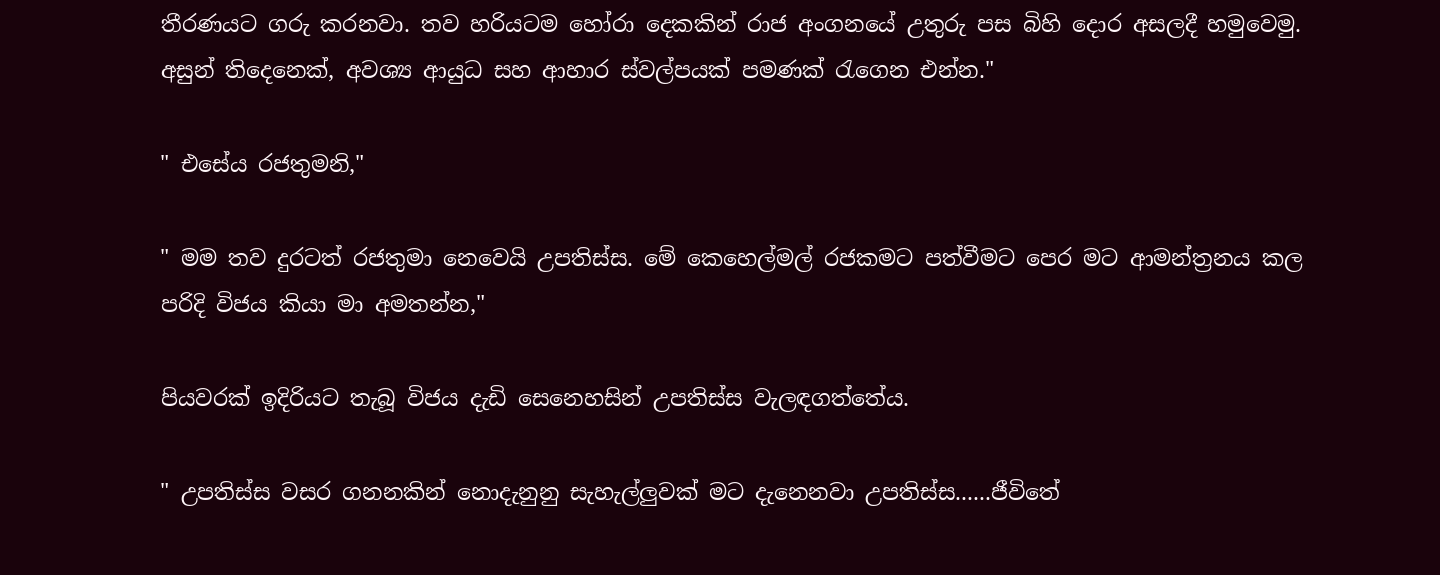තීරණයට ගරු කරනවා. තව හරියටම හෝරා දෙකකින් රාජ අංගනයේ උතුරු පස බිහි දොර අසලදී හමුවෙමු. අසුන් තිදෙනෙක්, අවශ්‍ය ආයුධ සහ ආහාර ස්වල්පයක් පමණක් රැගෙන එන්න."

" එසේය රජතුමනි,"

" මම තව දුරටත් රජතුමා නෙවෙයි උපතිස්ස. මේ කෙහෙල්මල් රජකමට පත්වීමට පෙර මට ආමන්ත්‍රනය කල පරිදි විජය කියා මා අමතන්න,"

පියවරක් ඉදිරියට තැබූ විජය දැඩි සෙනෙහසින් උපතිස්ස වැලඳගත්තේය.

" උපතිස්ස වසර ගනනකින් නොදැනුනු සැහැල්ලුවක් මට දැනෙනවා උපතිස්ස......ජීවිතේ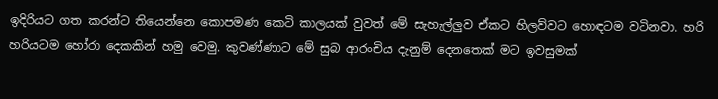ඉදිරියට ගත කරන්ට තියෙන්නෙ කොපමණ කෙටි කාලයක් වුවත් මේ සැහැල්ලුව ඒකට හිලව්වට හොඳටම වටිනවා. හරි හරියටම හෝරා දෙකකින් හමු වෙමු. කුවණ්ණාට මේ සුබ ආරංචිය දැනුම් දෙනතෙක් මට ඉවසුමක්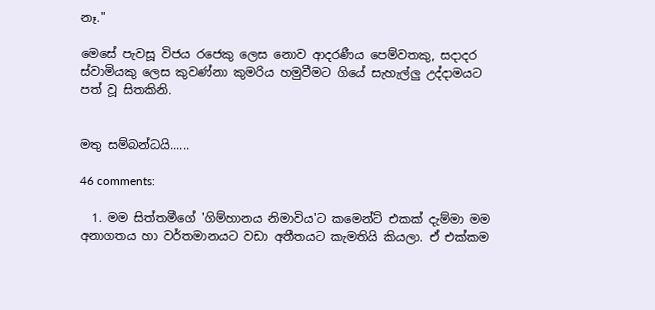නෑ."

මෙසේ පැවසූ විජය රජෙකු ලෙස නොව ආදරණීය පෙම්වතකු, සදාදර ස්වාමියකු ලෙස කුවණ්නා කුමරිය හමුවීමට ගියේ සැහැල්ලු උද්දාමයට පත් වූ සිතකිනි.


මතු සම්බන්ධයි......

46 comments:

  1. මම සිත්තමීගේ 'ගිම්හානය නිමාවිය'ට කමෙන්ට් එකක් දැම්මා මම අනාගතය හා වර්තමානයට වඩා අතීතයට කැමතියි කියලා. ඒ එක්කම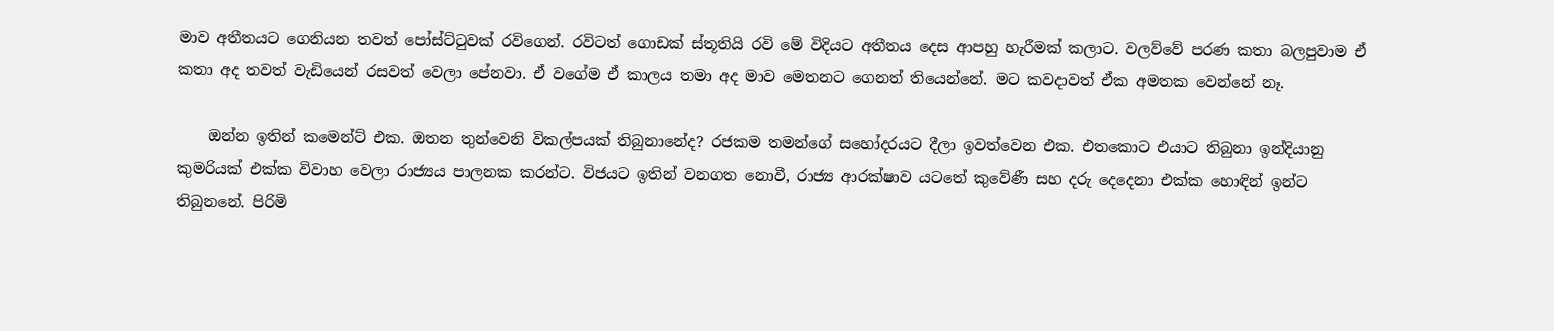මාව අතීතයට ගෙනියන තවත් පෝස්ට්ටුවක් රවිගෙන්. රවිටත් ගොඩක් ස්තූතියි රවි මේ විදියට අතීතය දෙස ආපහු හැරීමක් කලාට. වලව්වේ පරණ කතා බලපුවාම ඒ කතා අද තවත් වැඩියෙන් රසවත් වෙලා පේනවා. ඒ වගේම ඒ කාලය තමා අද මාව මෙතනට ගෙනත් තියෙන්නේ. මට කවදාවත් ඒක අමතක වෙන්නේ නෑ.

    ඔන්න ඉතින් කමෙන්ට් එක. ඔතන තුන්වෙනි විකල්පයක් තිබුනානේද? රජකම තමන්ගේ සහෝදරයට දීලා ඉවත්වෙන එක. එතකොට එයාට තිබුනා ඉන්දියානු කුමරියක් එක්ක විවාහ වෙලා රාජ්‍යය පාලනක කරන්ට. විජයට ඉතින් වනගත නොවී, රාජ්‍ය ආරක්ෂාව යටතේ කුවේණී සහ දරු දෙදෙනා එක්ක හොඳින් ඉන්ට තිබුනනේ. පිරිමි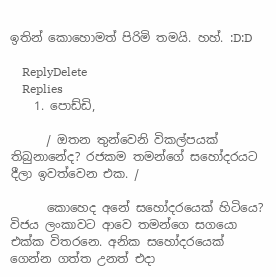ඉතින් කොහොමත් පිරිමි තමයි. හහ්. :D:D

    ReplyDelete
    Replies
    1. පොඩ්ඩි,

      / ඔතන තුන්වෙනි විකල්පයක් තිබුනානේද? රජකම තමන්ගේ සහෝදරයට දීලා ඉවත්වෙන එක. /

      කොහෙද අනේ සහෝදරයෙක් හිටියෙ? විජය ලංකාවට ආවෙ තමන්ගෙ සගයො එක්ක විතරනෙ. අනික සහෝදරයෙක් ගෙන්න ගත්ත උනත් එදා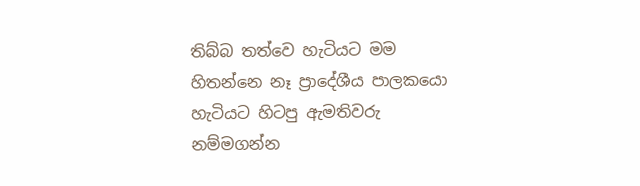තිබ්බ තත්වෙ හැටියට මම හිතන්නෙ නෑ ප්‍රාදේශීය පාලකයො හැටියට හිටපු ඇමතිවරු නම්මගන්න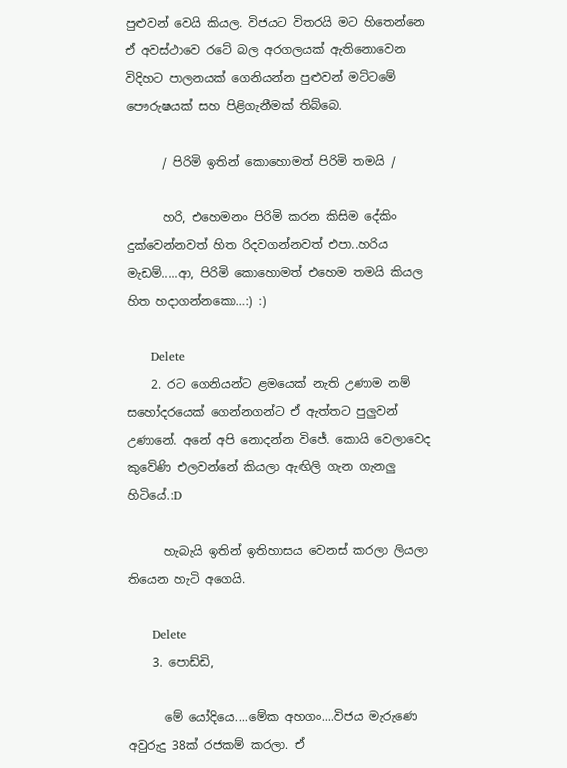පුළුවන් වෙයි කියල. විජයට විතරයි මට හිතෙන්නෙ ඒ අවස්ථාවෙ රටේ බල අරගලයක් ඇතිනොවෙන විදිහට පාලනයක් ගෙනියන්න පුළුවන් මට්ටමේ පෞරුෂයක් සහ පිළිගැනීමක් තිබ්බෙ.

      / පිරිමි ඉතින් කොහොමත් පිරිමි තමයි /

      හරි, එහෙමනං පිරිමි කරන කිසිම දේකිං දුක්වෙන්නවත් හිත රිදවගන්නවත් එපා..හරිය මැඩම්.....ආ, පිරිමි කොහොමත් එහෙම තමයි කියල හිත හදාගන්නකො…:) :)

      Delete
    2. රට ගෙනියන්ට ළමයෙක් නැති උණාම නම් සහෝදරයෙක් ගෙන්නගන්ට ඒ ඇත්තට පුලුවන් උණානේ. අනේ අපි නොදන්න විජේ. කොයි වෙලාවෙද කුවේණි එලවන්නේ කියලා ඇඟිලි ගැන ගැනලු හිටියේ.:D

      හැබැයි ඉතින් ඉතිහාසය වෙනස් කරලා ලියලා තියෙන හැටි අගෙයි.

      Delete
    3. පොඩ්ඩි,

      මේ යෝදියෙ....මේක අහගං....විජය මැරුණෙ අවුරුදු 38ක් රජකම් කරලා. ඒ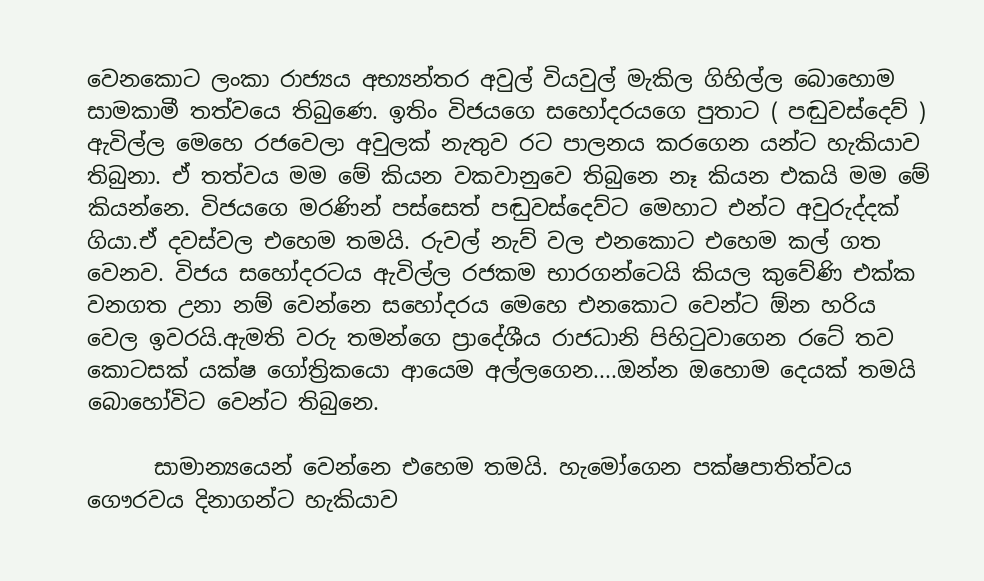වෙනකොට ලංකා රාජ්‍යය අභ්‍යන්තර අවුල් වියවුල් මැකිල ගිහිල්ල බොහොම සාමකාමී තත්වයෙ තිබුණෙ. ඉතිං විජයගෙ සහෝදරයගෙ පුතාට ( පඬුවස්දෙව් ) ඇවිල්ල මෙහෙ රජවෙලා අවුලක් නැතුව රට පාලනය කරගෙන යන්ට හැකියාව තිබුනා. ඒ තත්වය මම මේ කියන වකවානුවෙ තිබුනෙ නෑ කියන එකයි මම මේ කියන්නෙ. විජයගෙ මරණින් පස්සෙත් පඬුවස්දෙව්ට මෙහාට එන්ට අවුරුද්දක් ගියා.ඒ දවස්වල එහෙම තමයි. රුවල් නැව් වල එනකොට එහෙම කල් ගත වෙනව. විජය සහෝදරටය ඇවිල්ල රජකම භාරගන්ටෙයි කියල කුවේණි එක්ක වනගත උනා නම් වෙන්නෙ සහෝදරය මෙහෙ එනකොට වෙන්ට ඕන හරිය වෙල ඉවරයි.ඇමති වරු තමන්ගෙ ප්‍රාදේශීය රාජධානි පිහිටුවාගෙන රටේ තව කොටසක් යක්ෂ ගෝත්‍රිකයො ආයෙම අල්ලගෙන....ඔන්න ඔහොම දෙයක් තමයි බොහෝවිට වෙන්ට තිබුනෙ.

      සාමාන්‍යයෙන් වෙන්නෙ එහෙම තමයි. හැමෝගෙන පක්ෂපාතිත්වය ගෞරවය දිනාගන්ට හැකියාව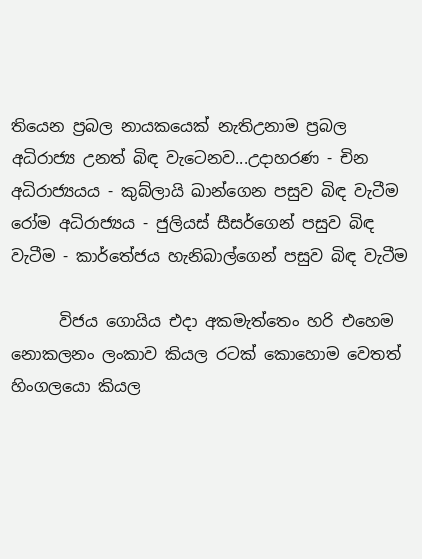තියෙන ප්‍රබල නායකයෙක් නැතිඋනාම ප්‍රබල අධිරාජ්‍ය උනත් බිඳ වැටෙනව...උදාහරණ - චින අධිරාජ්‍යයය - කුබ්ලායි ඛාන්ගෙන පසුව බිඳ වැටීම රෝම අධිරාජ්‍යය - ජුලියස් සීසර්ගෙන් පසුව බිඳ වැටීම - කාර්තේජය හැනිබාල්ගෙන් පසුව බිඳ වැටීම

      විජය ගොයිය එදා අකමැත්තෙං හරි එහෙම නොකලනං ලංකාව කියල රටක් කොහොම වෙතත් හිංගලයො කියල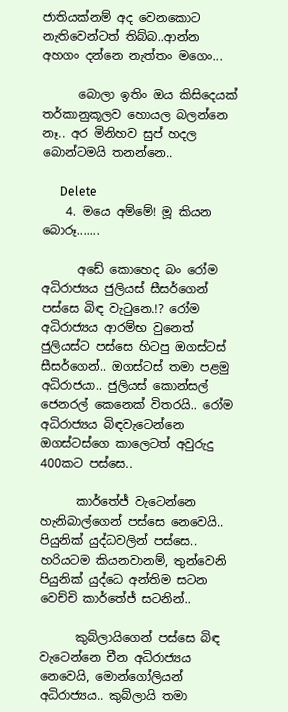ජාතියක්නම් අද වෙනකොට නැතිවෙන්ටත් තිබ්බ..ආන්න අහගං දන්නෙ නැත්තං මගෙං...

      බොලා ඉතිං ඔය කිසිදෙයක් තර්කානුකූලව හොයල බලන්නෙ නෑ.. අර මිනිහව සුප් හදල බොන්ටමයි තනන්නෙ..

      Delete
    4. මයෙ අම්මේ! මූ කියන බොරූ.......

      අඩේ කොහෙද බං රෝම අධිරාජ්‍යය ජුලියස් සීසර්ගෙන් පස්සෙ බිඳ වැටුනෙ.!? රෝම අධිරාජ්‍යය ආරම්භ වුනෙත් ජුලියස්ට පස්සෙ හිටපු ඔගස්ටස් සීසර්ගෙන්.. ඔගස්ටස් තමා පළමු අධිරාජයා.. ජුලියස් කොන්සල් ජෙනරල් කෙනෙක් විතරයි.. රෝම අධිරාජ්‍යය බිඳවැටෙන්නෙ ඔගස්ටස්ගෙ කාලෙටත් අවුරුදු 400කට පස්සෙ..

      කාර්තේජ් වැටෙන්නෙ හැනිබාල්ගෙන් පස්සෙ නෙවෙයි.. පියුනික් යුද්ධවලින් පස්සෙ.. හරියටම කියනවානම්, තුන්වෙනි පියුනික් යුද්ධෙ අන්තිම සටන වෙච්චි කාර්තේජ් සටනින්..

      කුබ්ලායිගෙන් පස්සෙ බිඳ වැටෙන්නෙ චීන අධිරාජ්‍යය නෙවෙයි, මොන්ගෝලියන් අධිරාජ්‍යය.. කුබ්ලායි තමා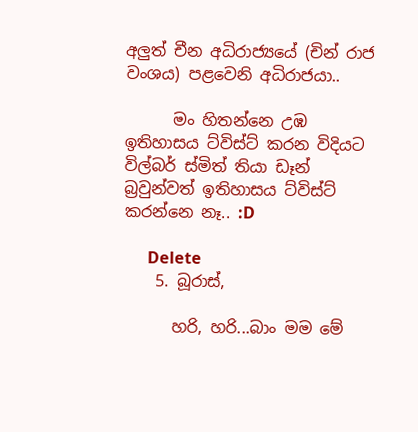අලුත් චීන අධිරාජ්‍යයේ (චින් රාජ වංශය) පළවෙනි අධිරාජයා..

      මං හිතන්නෙ උඹ ඉතිහාසය ට්විස්ට් කරන විදියට විල්බර් ස්මිත් තියා ඩෑන් බ්‍රවුන්වත් ඉතිහාසය ට්විස්ට් කරන්නෙ නෑ.. :D

      Delete
    5. බූරාස්,

      හරි, හරි...බාං මම මේ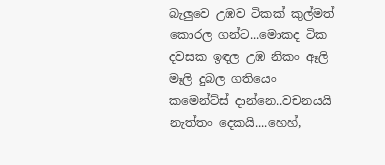බැලුවෙ උඹව ටිකක් කුල්මත් කොරල ගන්ට...මොකද ටික දවසක ඉඳල උඹ නිකං ඈලි මෑලි දුබල ගතියෙං කමෙන්ට්ස් දාන්නෙ..වචනයයි නැත්තං දෙකයි....හෙහ්,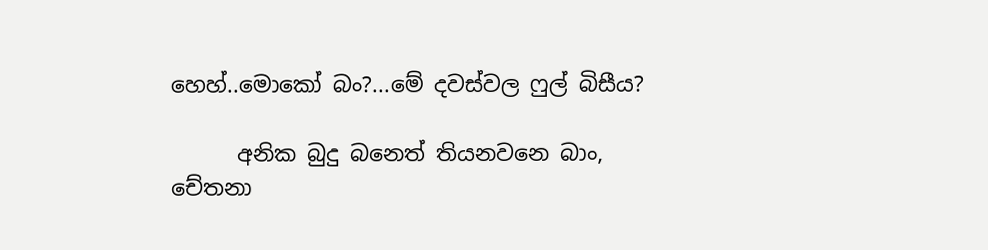හෙහ්..මොකෝ බං?...මේ දවස්වල ෆුල් බිසීය?

      අනික බුදු බනෙත් තියනවනෙ බාං, චේතනා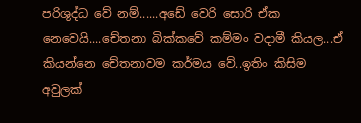පරිශුද්ධ වේ නම්......අඩේ වෙරි සොරි ඒක නෙවෙයි....චේතනා බික්කවේ කම්මං වදාමී කියල...ඒ කියන්නෙ චේතනාවම කර්මය වේ..ඉතිං කිසිම අවුලක්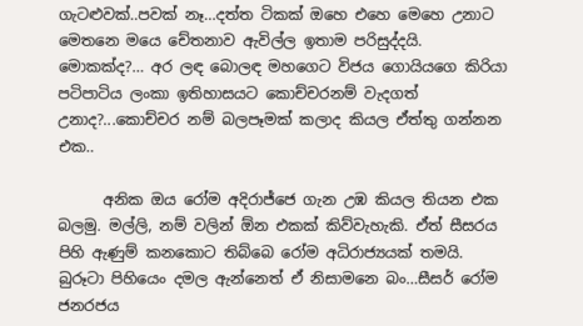ගැටළුවක්..පවක් නෑ...දත්ත ටිකක් ඔහෙ එහෙ මෙහෙ උනාට මෙතනෙ මයෙ චේතනාව ඇවිල්ල ඉතාම පරිසුද්දයි. මොකක්ද?... අර ලඳ බොලඳ මහගෙට විජය ගොයියගෙ කිරියා පටිපාටිය ලංකා ඉතිහාසයට කොච්චරනම් වැදගත් උනාද?...කොච්චර නම් බලපෑමක් කලාද කියල ඒත්තු ගන්නන එක..

      අනික ඔය රෝම අදිරාජ්ජෙ ගැන උඹ කියල තියන එක බලමු. මල්ලි, නම් වලින් ඕන එකක් කිව්වැහැකි. ඒත් සීසරය පිහි ඇණුම් කනකොට තිබ්බෙ රෝම අධිරාජ්‍යයක් තමයි. බුරූටා පිහියෙං දමල ඇන්නෙත් ඒ නිසාමනෙ බං...සීසර් රෝම ජනරජය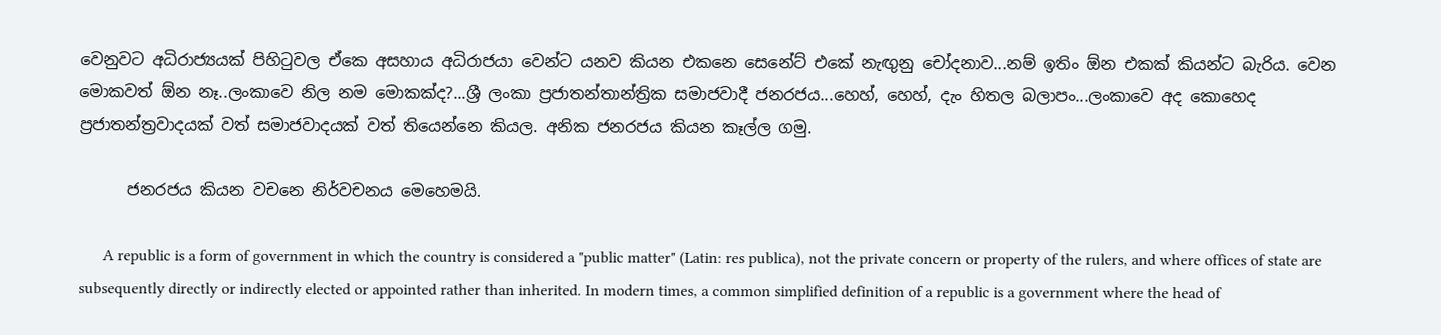වෙනුවට අධිරාජ්‍යයක් පිහිටුවල ඒකෙ අසහාය අධිරාජයා වෙන්ට යනව කියන එකනෙ සෙනේට් එකේ නැඟුනු චෝදනාව...නම් ඉතිං ඕන එකක් කියන්ට බැරිය. වෙන මොකවත් ඕන නෑ..ලංකාවෙ නිල නම මොකක්ද?...ශ්‍රී ලංකා ප්‍රජාතන්තාන්ත්‍රික සමාජවාදී ජනරජය...හෙහ්, හෙහ්, දැං හිතල බලාපං...ලංකාවෙ අද කොහෙද ප්‍රජාතන්ත්‍රවාදයක් වත් සමාජවාදයක් වත් තියෙන්නෙ කියල. අනික ජනරජය කියන කෑල්ල ගමු.

      ජනරජය කියන වචනෙ නිර්වචනය මෙහෙමයි.

      A republic is a form of government in which the country is considered a "public matter" (Latin: res publica), not the private concern or property of the rulers, and where offices of state are subsequently directly or indirectly elected or appointed rather than inherited. In modern times, a common simplified definition of a republic is a government where the head of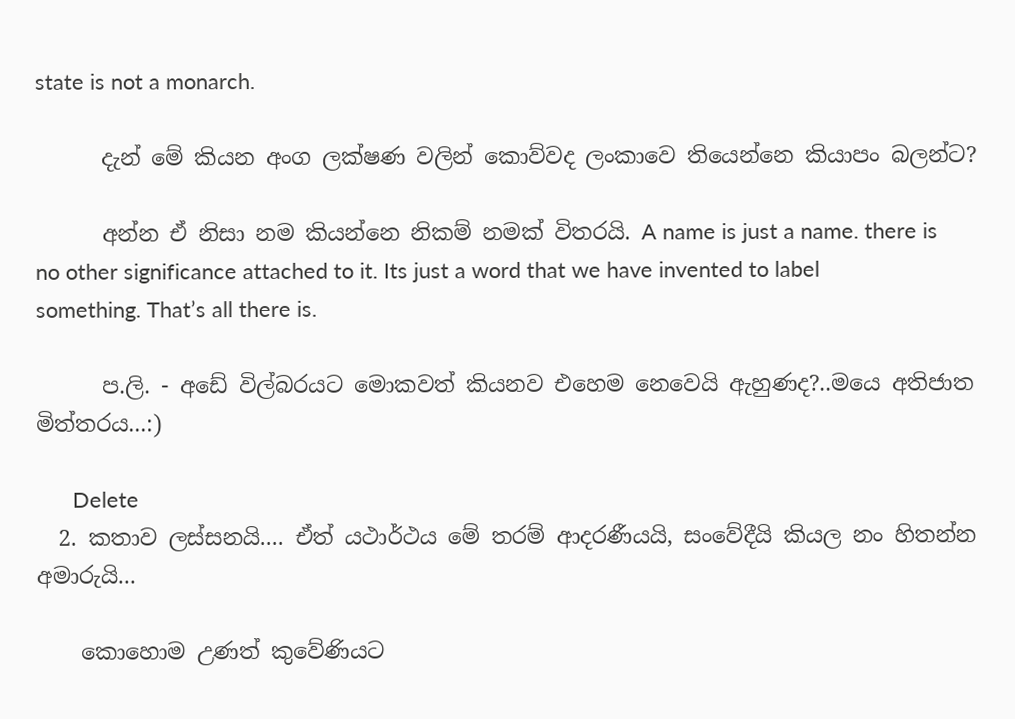state is not a monarch.

      දැන් මේ කියන අංග ලක්ෂණ වලින් කොව්වද ලංකාවෙ තියෙන්නෙ කියාපං බලන්ට?

      අන්න ඒ නිසා නම කියන්නෙ නිකම් නමක් විතරයි. A name is just a name. there is no other significance attached to it. Its just a word that we have invented to label something. That’s all there is.

      ප.ලි. - අඩේ විල්බරයට මොකවත් කියනව එහෙම නෙවෙයි ඇහුණද?..මයෙ අතිජාත මිත්තරය...:)

      Delete
  2. කතාව ලස්සනයි.... ඒත් යථාර්ථය මේ තරම් ආදරණීයයි, සංවේදීයි කියල නං හිතන්න අමාරුයි...

    කොහොම උණත් කුවේණියට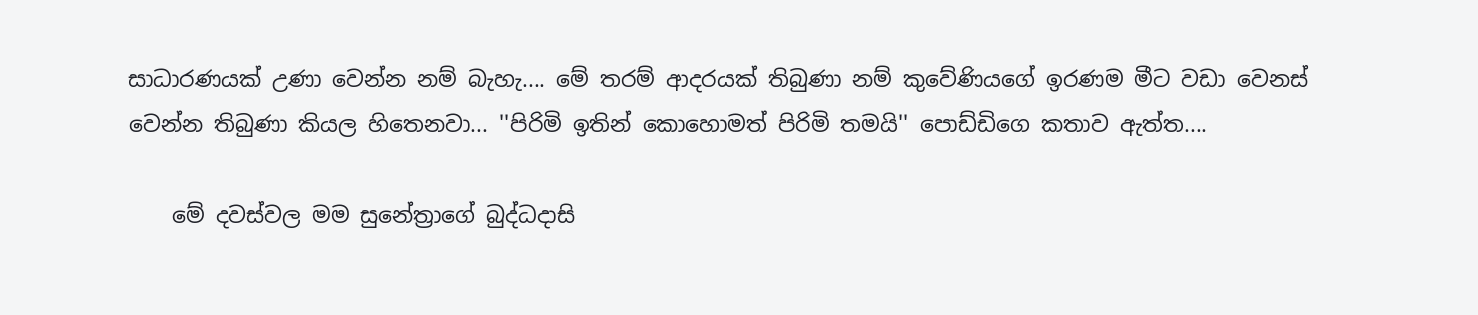සාධාරණයක් උණා වෙන්න නම් බැහැ.... මේ තරම් ආදරයක් තිබුණා නම් කුවේණියගේ ඉරණම මීට වඩා වෙනස් වෙන්න තිබුණා කියල හිතෙනවා... ''පිරිමි ඉතින් කොහොමත් පිරිමි තමයි'' පොඩ්ඩිගෙ කතාව ඇත්ත....

    මේ දවස්වල මම සුනේත්‍රාගේ බුද්ධදාසි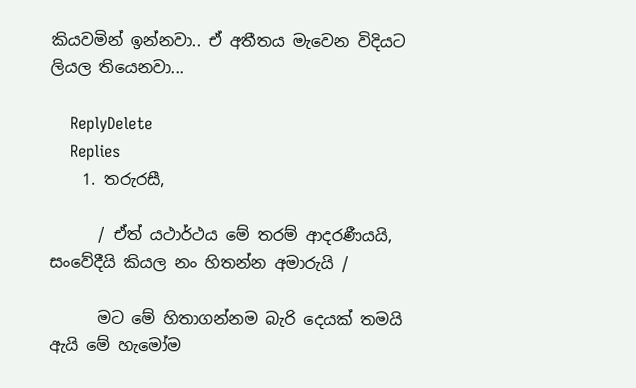කියවමින් ඉන්නවා.. ඒ අතීතය මැවෙන විදියට ලියල තියෙනවා...

    ReplyDelete
    Replies
    1. තරුරසී,

      / ඒත් යථාර්ථය මේ තරම් ආදරණීයයි, සංවේදීයි කියල නං හිතන්න අමාරුයි /

      මට මේ හිතාගන්නම බැරි දෙයක් තමයි ඇයි මේ හැමෝම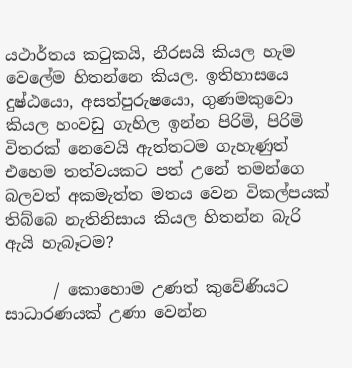යථාර්තය කටුකයි, නීරසයි කියල හැම වෙලේම හිතන්නෙ කියල. ඉතිහාසයෙ දුෂ්ඨයො, අසත්පුරුෂයො, ගුණමකුවො කියල හංවඩු ගැහිල ඉන්න පිරිමි, පිරිමි විතරක් නෙවෙයි ඇත්තටම ගැහැණුත් එහෙම තත්වයකට පත් උනේ තමන්ගෙ බලවත් අකමැත්ත මතය වෙන විකල්පයක් තිබ්බෙ නැතිනිසාය කියල හිතන්න බැරි ඇයි හැබෑටම?

      / කොහොම උණත් කුවේණියට සාධාරණයක් උණා වෙන්න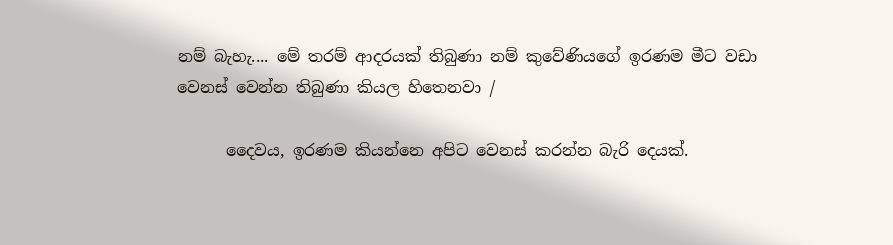නම් බැහැ.... මේ තරම් ආදරයක් තිබුණා නම් කුවේණියගේ ඉරණම මීට වඩා වෙනස් වෙන්න තිබුණා කියල හිතෙනවා /

      දෛවය, ඉරණම කියන්නෙ අපිට වෙනස් කරන්න බැරි දෙයක්.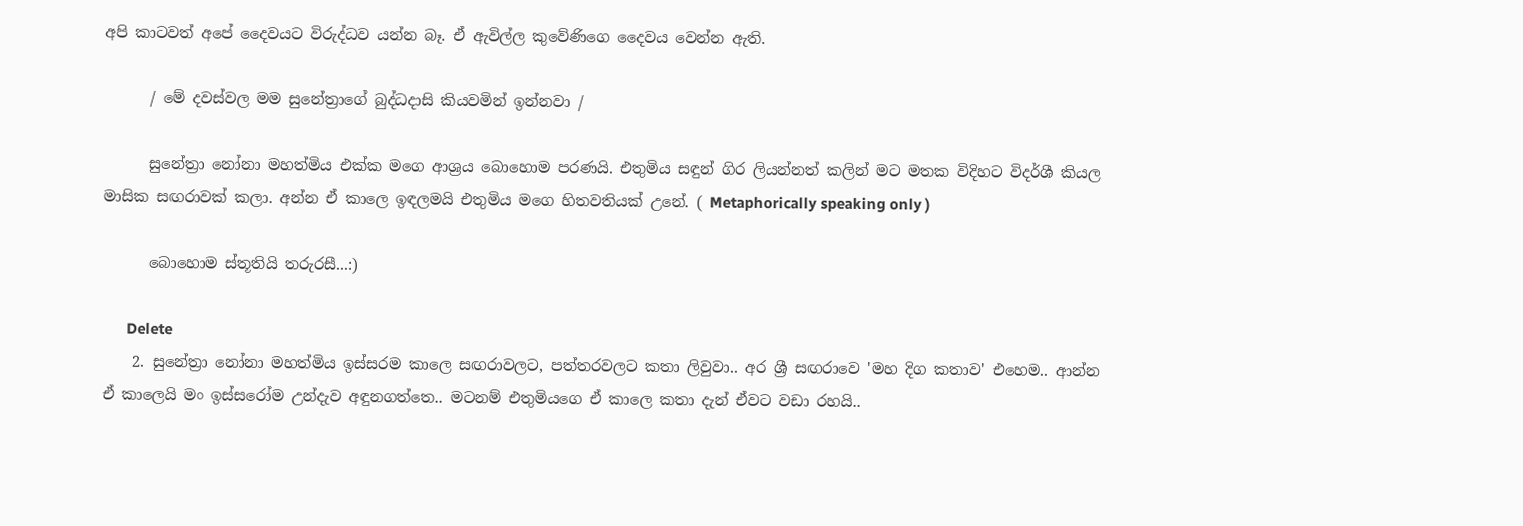අපි කාටවත් අපේ දෛවයට විරුද්ධව යන්න බෑ. ඒ ඇවිල්ල කුවේණිගෙ දෛවය වෙන්න ඇති.

      / මේ දවස්වල මම සුනේත්‍රාගේ බුද්ධදාසි කියවමින් ඉන්නවා /

      සුනේත්‍රා නෝනා මහත්මිය එක්ක මගෙ ආශ්‍රය බොහොම පරණයි. එතුමිය සඳුන් ගිර ලියන්නත් කලින් මට මතක විදිහට විදර්ශී කියල මාසික සඟරාවක් කලා. අන්න ඒ කාලෙ ඉඳලමයි එතුමිය මගෙ හිතවතියක් උනේ. ( Metaphorically speaking only )

      බොහොම ස්තූතියි තරුරසී...:)

      Delete
    2. සුනේත්‍රා නෝනා මහත්මිය ඉස්සරම කාලෙ සඟරාවලට, පත්තරවලට කතා ලිවුවා.. අර ශ්‍රී සඟරාවෙ 'මහ දිග කතාව' එහෙම.. ආන්න ඒ කාලෙයි මං ඉස්සරෝම උන්දැව අඳුනගත්තෙ.. මටනම් එතුමියගෙ ඒ කාලෙ කතා දැන් ඒවට වඩා රහයි..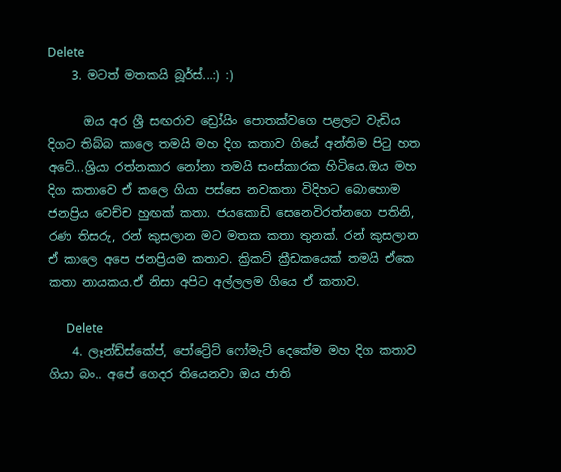Delete
    3. මටත් මතකයි බූර්ස්...:) :)

      ඔය අර ශ්‍රී සඟරාව ඩ්‍රෝයිං පොතක්වගෙ පළලට වැඩිය දිගට තිබ්බ කාලෙ තමයි මහ දිග කතාව ගියේ අන්තිම පිටු හත අටේ...ශ්‍රියා රත්නකාර නෝනා තමයි සංස්කාරක හිටියෙ.ඔය මහ දිග කතාවෙ ඒ කලෙ ගියා පස්සෙ නවකතා විදිහට බොහොම ජනප්‍රිය වෙච්ච හුඟක් කතා. ජයකොඩි සෙනෙවිරත්නගෙ පතිනි, රණ තිසරු, රන් කුසලාන මට මතක කතා තුනක්. රන් කුසලාන ඒ කාලෙ අපෙ ජනප්‍රියම කතාව. ක්‍රිකට් ක්‍රීඩකයෙක් තමයි ඒකෙ කතා නායකය.ඒ නිසා අපිට අල්ලලම ගියෙ ඒ කතාව.

      Delete
    4. ලෑන්ඩ්ස්කේප්, පෝට්‍රේට් ෆෝමැට් දෙකේම මහ දිග කතාව ගියා බං.. අපේ ගෙදර තියෙනවා ඔය ජාති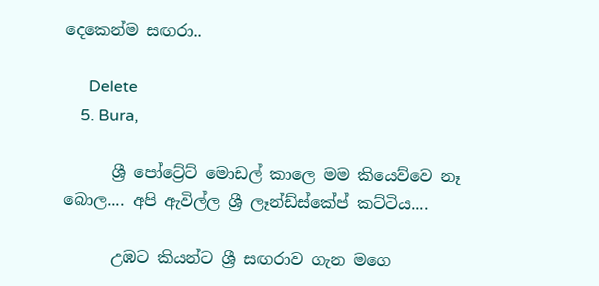දෙකෙන්ම සඟරා..

      Delete
    5. Bura,

      ශ්‍රී පෝට්‍රේට් මොඩල් කාලෙ මම කියෙව්වෙ නෑ බොල.... අපි ඇවිල්ල ශ්‍රී ලෑන්ඩ්ස්කේප් කට්ටිය....

      උඹට කියන්ට ශ්‍රී සඟරාව ගැන මගෙ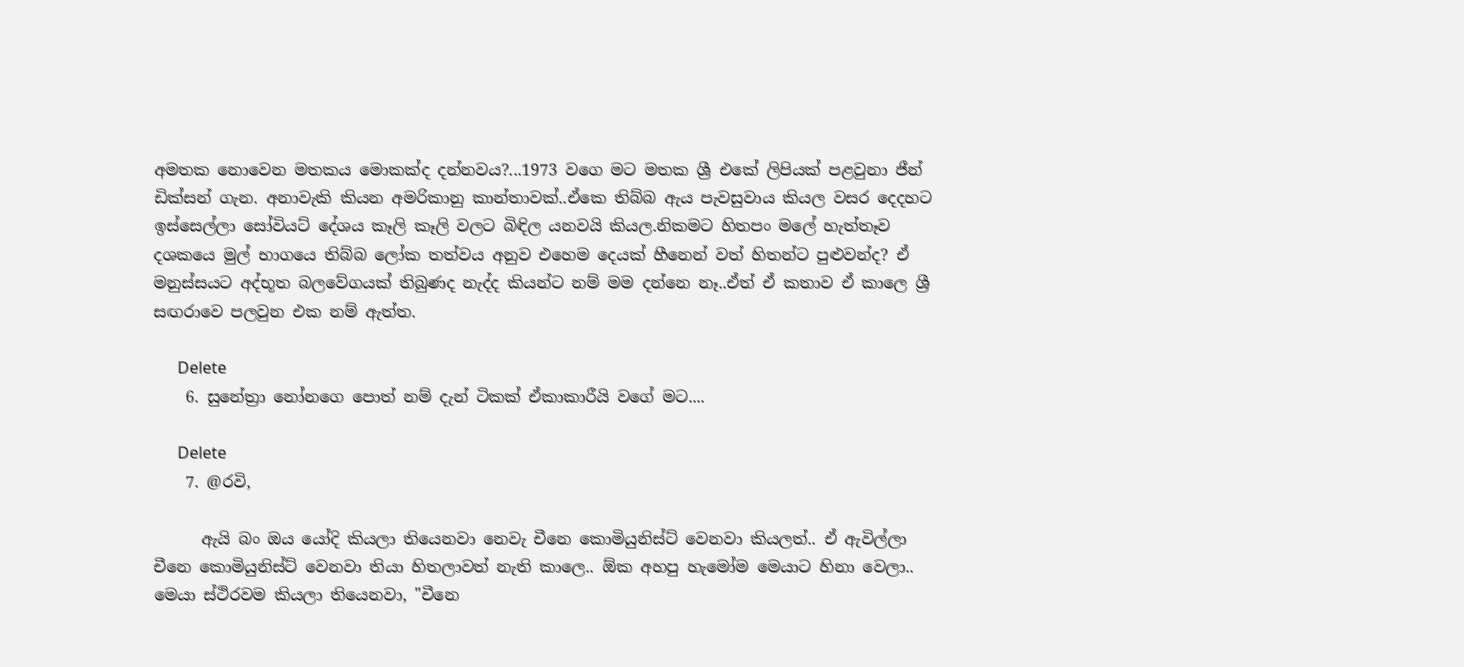අමතක නොවෙන මතකය මොකක්ද දන්නවය?...1973 වගෙ මට මතක ශ්‍රී එකේ ලිපියක් පළවුනා ජීන් ඩික්සන් ගැන. අනාවැකි කියන අමරිකානු කාන්තාවක්..ඒකෙ තිබ්බ ඇය පැවසුවාය කියල වසර දෙදහට ඉස්සෙල්ලා සෝවියට් දේශය කෑලි කෑලි වලට බිඳිල යනවයි කියල.නිකමට හිතපං මලේ හැත්තෑව දශකයෙ මුල් භාගයෙ තිබ්බ ලෝක තත්වය අනුව එහෙම දෙයක් හීනෙන් වත් හිතන්ට පුළුවන්ද? ඒ මනුස්සයට අද්භූත බලවේගයක් තිබුණද නැද්ද කියන්ට නම් මම දන්නෙ නෑ..ඒත් ඒ කතාව ඒ කාලෙ ශ්‍රී සඟරාවෙ පලවුන එක නම් ඇත්ත.

      Delete
    6. සුනේත්‍රා නෝනගෙ පොත් නම් දැන් ටිකක් ඒකාකාරීයි වගේ මට....

      Delete
    7. @රවි,

      ඇයි බං ඔය යෝදි කියලා තියෙනවා නෙවැ චීනෙ කොමියුනිස්ට් වෙනවා කියලත්.. ඒ ඇවිල්ලා චීනෙ කොමියුනිස්ට් වෙනවා තියා හිතලාවත් නැති කාලෙ.. ඕක අහපු හැමෝම මෙයාට හිනා වෙලා.. මෙයා ස්ථිරවම කියලා තියෙනවා, "චීනෙ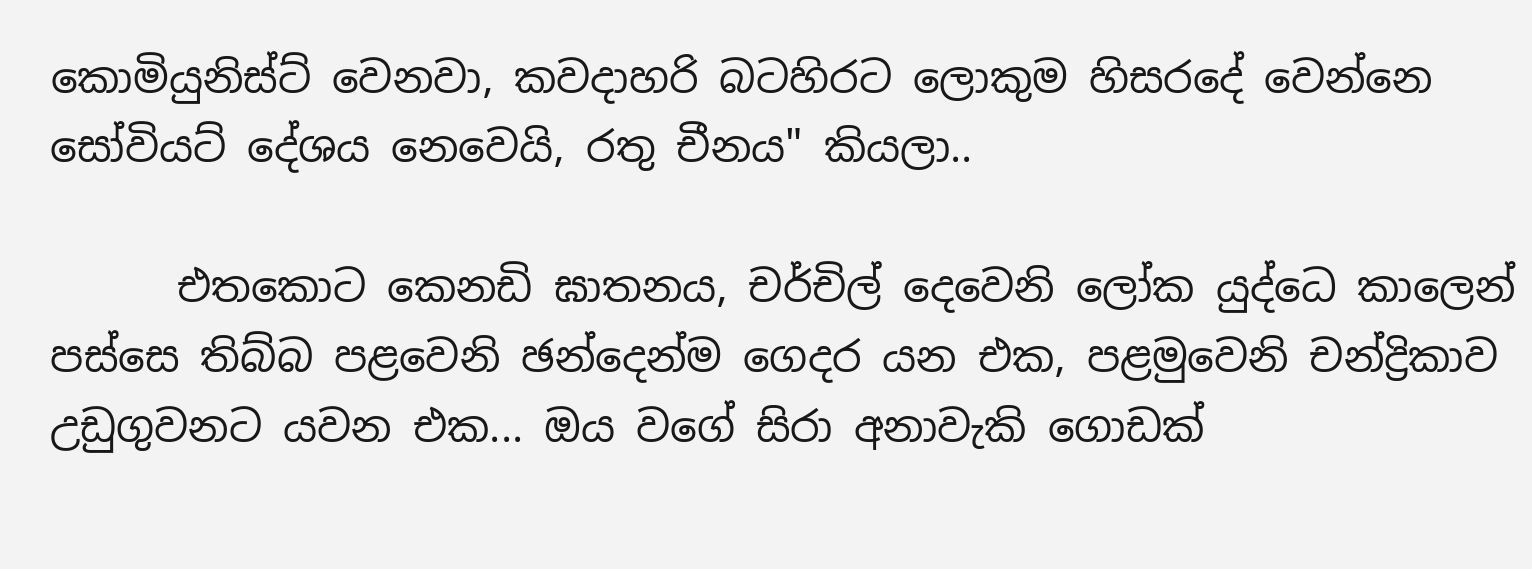කොමියුනිස්ට් වෙනවා, කවදාහරි බටහිරට ලොකුම හිසරදේ වෙන්නෙ සෝවියට් දේශය නෙවෙයි, රතු චීනය" කියලා..

      එතකොට කෙනඩි ඝාතනය, චර්චිල් දෙවෙනි ලෝක යුද්ධෙ කාලෙන් පස්සෙ තිබ්බ පළවෙනි ඡන්දෙන්ම ගෙදර යන එක, පළමුවෙනි චන්ද්‍රිකාව උඩුගුවනට යවන එක... ඔය වගේ සිරා අනාවැකි ගොඩක්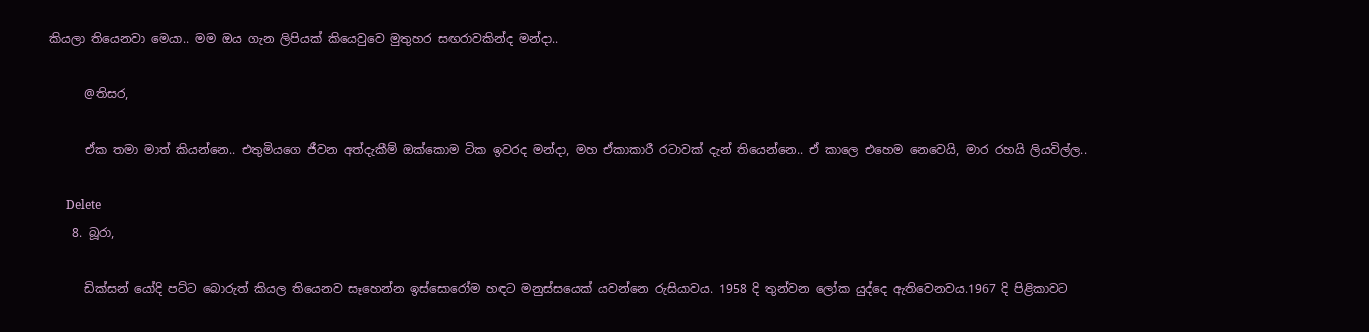කියලා තියෙනවා මෙයා.. මම ඔය ගැන ලිපියක් කියෙවුවෙ මුතුහර සඟරාවකින්ද මන්දා..

      @තිසර,

      ඒක තමා මාත් කියන්නෙ.. එතුමියගෙ ජීවන අත්දැකීම් ඔක්කොම ටික ඉවරද මන්දා, මහ ඒකාකාරී රටාවක් දැන් තියෙන්නෙ.. ඒ කාලෙ එහෙම නෙවෙයි, මාර රහයි ලියවිල්ල..

      Delete
    8. බූරා,

      ඩික්සන් යෝදි පට්ට බොරුත් කියල තියෙනව සෑහෙන්න ඉස්සොරෝම හඳට මනුස්සයෙක් යවන්නෙ රුසියාවය. 1958 දි තුන්වන ලෝක යුද්දෙ ඇතිවෙනවය.1967 දි පිළිකාවට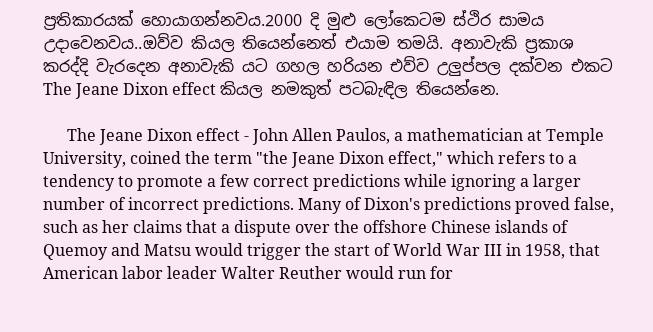ප්‍රතිකාරයක් හොයාගන්නවය.2000 දි මුළු ලෝකෙටම ස්ථිර සාමය උදාවෙනවය..ඔව්ව කියල තියෙන්නෙත් එයාම තමයි. අනාවැකි ප්‍රකාශ කරද්දි වැරදෙන අනාවැකි යට ගහල හරියන එව්ව උලුප්පල දක්වන එකට The Jeane Dixon effect කියල නමකුත් පටබැඳිල තියෙන්නෙ.

      The Jeane Dixon effect - John Allen Paulos, a mathematician at Temple University, coined the term "the Jeane Dixon effect," which refers to a tendency to promote a few correct predictions while ignoring a larger number of incorrect predictions. Many of Dixon's predictions proved false, such as her claims that a dispute over the offshore Chinese islands of Quemoy and Matsu would trigger the start of World War III in 1958, that American labor leader Walter Reuther would run for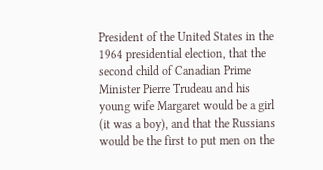President of the United States in the 1964 presidential election, that the second child of Canadian Prime Minister Pierre Trudeau and his young wife Margaret would be a girl (it was a boy), and that the Russians would be the first to put men on the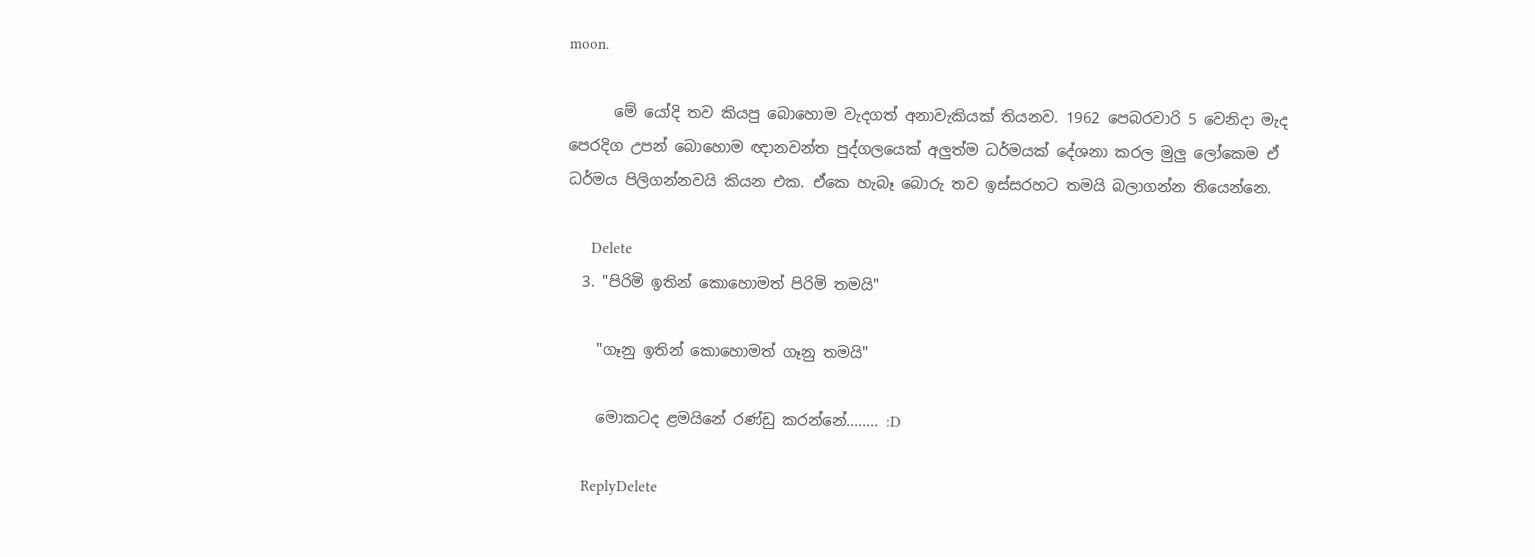moon.

      මේ යෝදි තව කියපු බොහොම වැදගත් අනාවැකියක් තියනව. 1962 පෙබරවාරි 5 වෙනිදා මැද පෙරදිග උපන් බොහොම ඥානවන්ත පුද්ගලයෙක් අලුත්ම ධර්මයක් දේශනා කරල මුලු ලෝකෙම ඒ ධර්මය පිලිගන්නවයි කියන එක. ඒකෙ හැබෑ බොරු තව ඉස්සරහට තමයි බලාගන්න තියෙන්නෙ.

      Delete
  3. "පිරිමි ඉතින් කොහොමත් පිරිමි තමයි"

    "ගෑනු ඉතින් කොහොමත් ගෑනු තමයි"

    මොකටද ළමයිනේ රණ්ඩු කරන්නේ........ :D

    ReplyDelete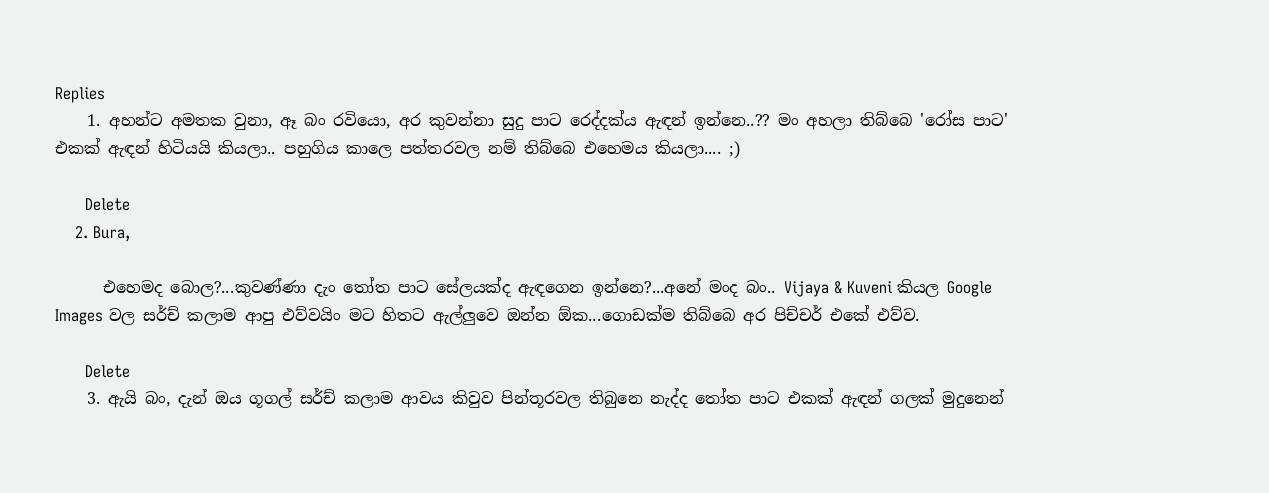Replies
    1. අහන්ට අමතක වුනා, ඈ බං රවියො, අර කුවන්නා සුදු පාට රෙද්දක්ය ඇඳන් ඉන්නෙ..?? මං අහලා තිබ්බෙ 'රෝස පාට' එකක් ඇඳන් හිටියයි කියලා.. පහුගිය කාලෙ පත්තරවල නම් තිබ්බෙ එහෙමය කියලා.... ;)

      Delete
    2. Bura,

      එහෙමද බොල?...කුවණ්ණා දැං තෝත පාට සේලයක්ද ඇඳගෙන ඉන්නෙ?...අනේ මංද බං.. Vijaya & Kuveni කියල Google Images වල සර්ච් කලාම ආපු එව්වයිං මට හිතට ඇල්ලුවෙ ඔන්න ඕක...ගොඩක්ම තිබ්බෙ අර පිච්චර් එකේ එව්ව.

      Delete
    3. ඇයි බං, දැන් ඔය ගූගල් සර්ච් කලාම ආවය කිවුව පින්තූරවල තිබුනෙ නැද්ද තෝත පාට එකක් ඇඳන් ගලක් මුදුනෙන්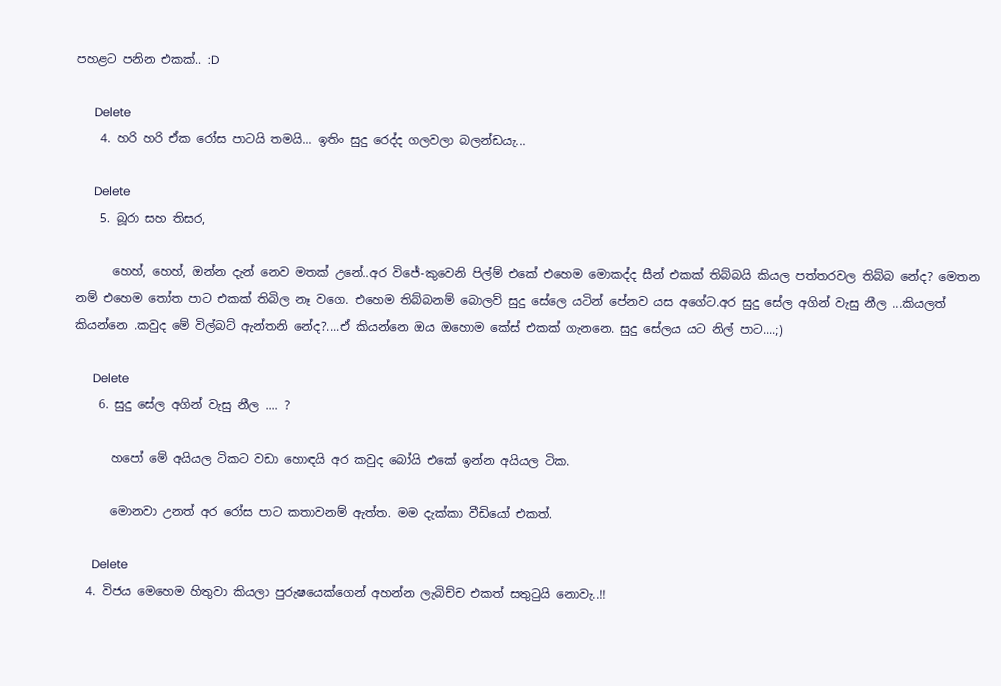පහළට පනින එකක්.. :D

      Delete
    4. හරි හරි ඒක රෝස පාටයි තමයි... ඉතිං සුදු රෙද්ද ගලවලා බලන්ඩයැ...

      Delete
    5. බූරා සහ තිසර,

      හෙහ්, හෙහ්, ඔන්න දැන් නෙව මතක් උනේ..අර විජේ-කුවෙනි පිල්ම් එකේ එහෙම මොකද්ද සීන් එකක් තිබ්බයි කියල පත්තරවල තිබ්බ නේද? මෙතන නම් එහෙම තෝත පාට එකක් තිබිල නෑ වගෙ. එහෙම තිබ්බනම් බොලව් සුදු සේලෙ යටින් පේනව යස අගේට.අර සුදු සේල අගින් වැසු නීල ...කියලත් කියන්නෙ .කවුද මේ විල්බට් ඇන්තනි නේද?....ඒ කියන්නෙ ඔය ඔහොම කේස් එකක් ගැනනෙ. සුදු සේලය යට නිල් පාට....;)

      Delete
    6. සුදු සේල අගින් වැසු නීල .... ?

      හපෝ මේ අයියල ටිකට වඩා හොඳයි අර කවුද බෝයි එකේ ඉන්න අයියල ටික.

      මොනවා උනත් අර රෝස පාට කතාවනම් ඇත්ත. මම දැක්කා වීඩියෝ එකත්.

      Delete
  4. විජය මෙහෙම හිතුවා කියලා පුරුෂයෙක්ගෙන් අහන්න ලැබිච්ච එකත් සතුටුයි නොවැ..!!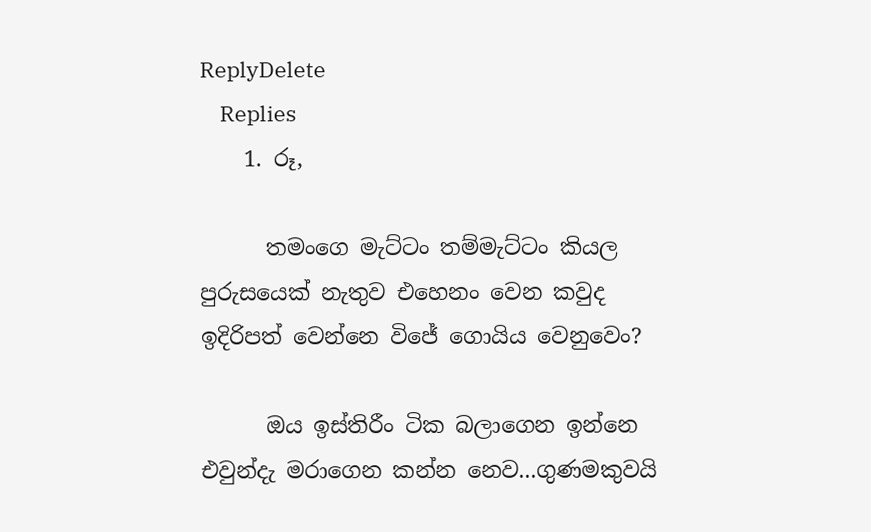ReplyDelete
    Replies
    1. රූ,

      තමංගෙ මැට්ටං තම්මැට්ටං කියල පුරුසයෙක් නැතුව එහෙනං වෙන කවුද ඉදිරිපත් වෙන්නෙ විජේ ගොයිය වෙනුවෙං?

      ඔය ඉස්තිරීං ටික බලාගෙන ඉන්නෙ එවුන්දැ මරාගෙන කන්න නෙව...ගුණමකුවයි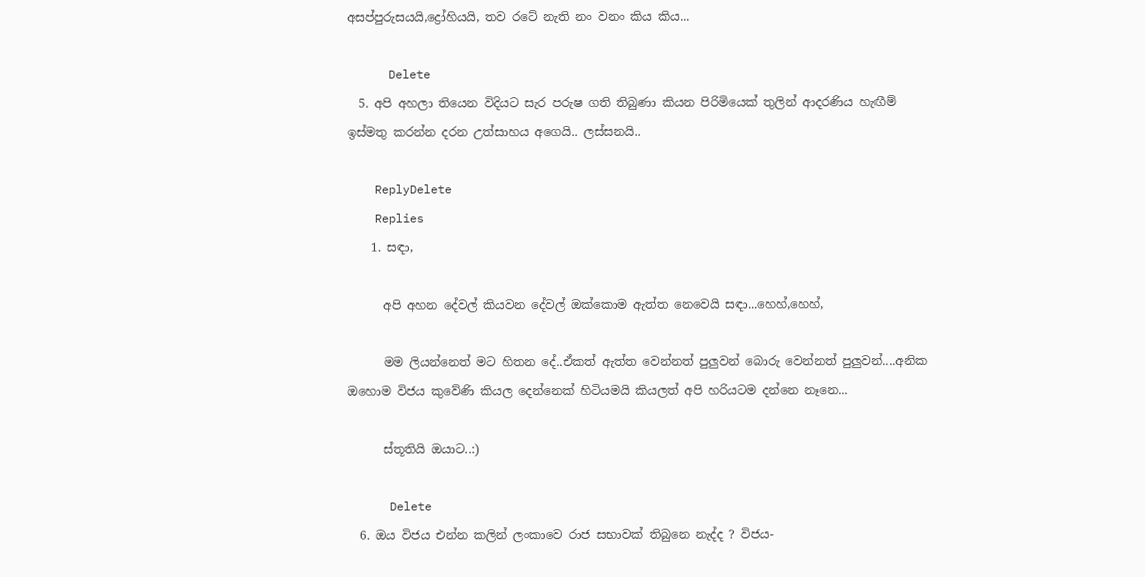අසප්පුරුසයයි,ද්‍රෝහියයි, තව රටේ නැති නං වනං කිය කිය...

      Delete
  5. අපි අහලා තියෙන විදියට සැර පරුෂ ගති තිබුණා කියන පිරිමියෙක් තුලින් ආදරණිය හැඟීම් ඉස්මතු කරන්න දරන උත්සාහය අගෙයි.. ලස්සනයි..

    ReplyDelete
    Replies
    1. සඳා,

      අපි අහන දේවල් කියවන දේවල් ඔක්කොම ඇත්ත නෙවෙයි සඳා...හෙහ්,හෙහ්,

      මම ලියන්නෙත් මට හිතන දේ..ඒකත් ඇත්ත වෙන්නත් පුලුවන් බොරු වෙන්නත් පුලුවන්....අනික ඔහොම විජය කුවේණි කියල දෙන්නෙක් හිටියමයි කියලත් අපි හරියටම දන්නෙ නෑනෙ...

      ස්තූතියි ඔයාට..:)

      Delete
  6. ඔය විජය එන්න කලින් ලංකාවෙ රාජ සභාවක් තිබුනෙ නැද්ද ? විජය-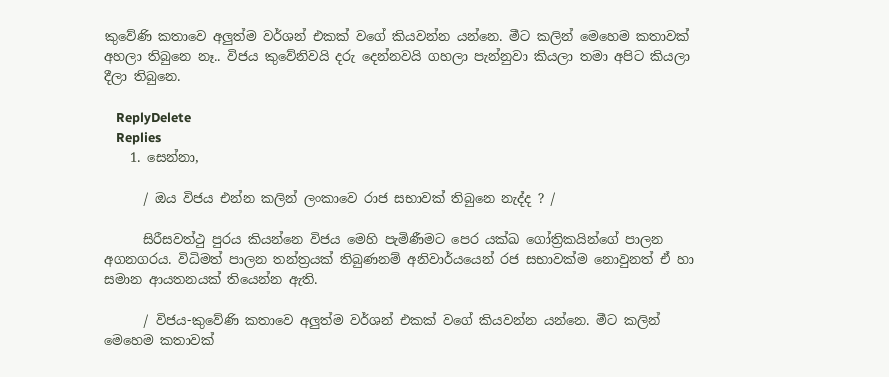කුවේණි කතාවෙ අලුත්ම වර්ශන් එකක් වගේ කියවන්න යන්නෙ. මීට කලින් මෙහෙම කතාවක් අහලා තිබුනෙ නෑ.. විජය කුවේනිවයි දරු දෙන්නවයි ගහලා පැන්නුවා කියලා තමා අපිට කියලා දීලා තිබුනෙ.

    ReplyDelete
    Replies
    1. සෙන්නා,

      / ඔය විජය එන්න කලින් ලංකාවෙ රාජ සභාවක් තිබුනෙ නැද්ද ? /

      සිරීසවත්ථු පුරය කියන්නෙ විජය මෙහි පැමිණීමට පෙර යක්ඛ ගෝත්‍රිකයින්ගේ පාලන අගනගරය. විධිමත් පාලන තන්ත්‍රයක් තිබුණනම් අනිවාර්යයෙන් රජ සභාවක්ම නොවුනත් ඒ හා සමාන ආයතනයක් තියෙන්න ඇති.

      / විජය-කුවේණි කතාවෙ අලුත්ම වර්ශන් එකක් වගේ කියවන්න යන්නෙ. මීට කලින් මෙහෙම කතාවක්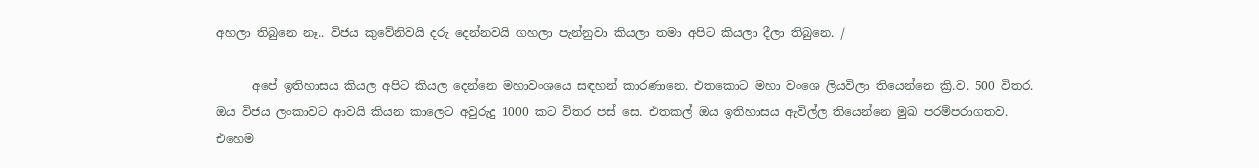අහලා තිබුනෙ නෑ.. විජය කුවේනිවයි දරු දෙන්නවයි ගහලා පැන්නුවා කියලා තමා අපිට කියලා දීලා තිබුනෙ. /

      අපේ ඉතිහාසය කියල අපිට කියල දෙන්නෙ මහාවංශයෙ සඳහන් කාරණානෙ. එතකොට මහා වංශෙ ලියවිලා තියෙන්නෙ ක්‍රි.ව. 500 විතර. ඔය විජය ලංකාවට ආවයි කියන කාලෙට අවුරුදු 1000 කට විතර පස් සෙ. එතකල් ඔය ඉතිහාසය ඇවිල්ල තියෙන්නෙ මුඛ පරම්පරාගතව. එහෙම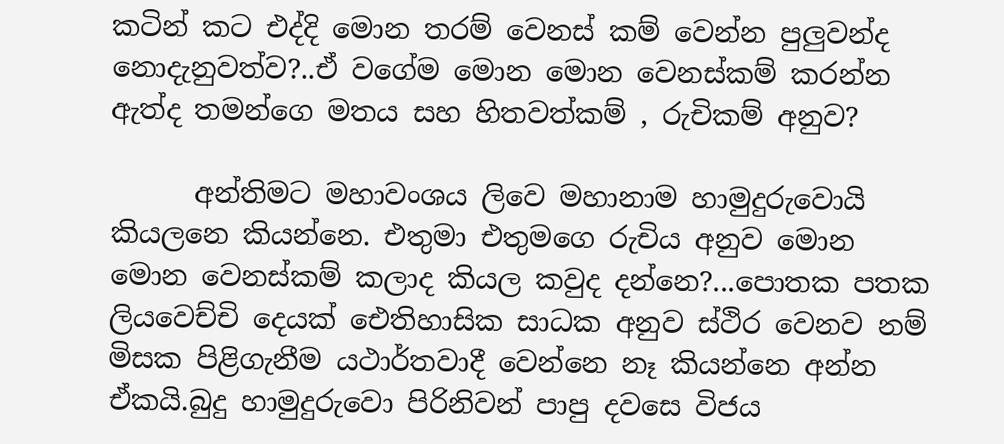කටින් කට එද්දි මොන තරම් වෙනස් කම් වෙන්න පුලුවන්ද නොදැනුවත්ව?..ඒ වගේම මොන මොන වෙනස්කම් කරන්න ඇත්ද තමන්ගෙ මතය සහ හිතවත්කම් , රුචිකම් අනුව?

      අන්තිමට මහාවංශය ලිවෙ මහානාම හාමුදුරුවොයි කියලනෙ කියන්නෙ. එතුමා එතුමගෙ රුචිය අනුව මොන මොන වෙනස්කම් කලාද කියල කවුද දන්නෙ?...පොතක පතක ලියවෙච්චි දෙයක් ඓතිහාසික සාධක අනුව ස්ථිර වෙනව නම් මිසක පිළිගැනීම යථාර්තවාදී වෙන්නෙ නෑ කියන්නෙ අන්න ඒකයි.බුදු හාමුදුරුවො පිරිනිවන් පාපු දවසෙ විජය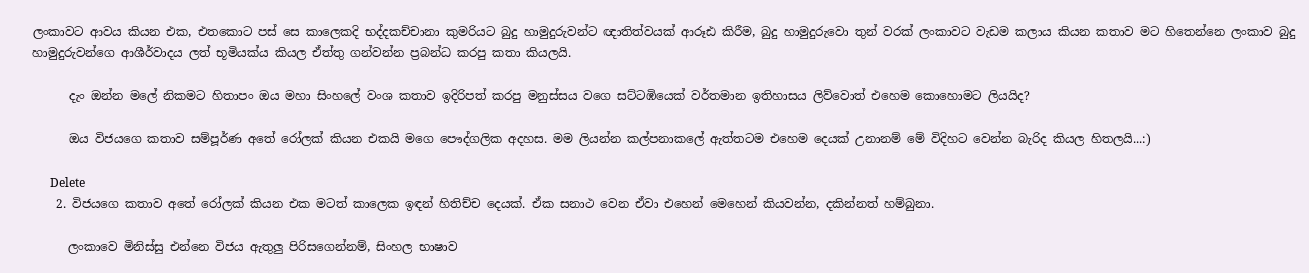ලංකාවට ආවය කියන එක, එතකොට පස් සෙ කාලෙකදි භද්දකච්චානා කුමරියට බුදු හාමුදුරුවන්ට ඥාතිත්වයක් ආරූඪ කිරීම, බුදු හාමුදුරුවො තුන් වරක් ලංකාවට වැඩම කලාය කියන කතාව මට හිතෙන්නෙ ලංකාව බුදු හාමුදුරුවන්ගෙ ආශීර්වාදය ලත් භූමියක්ය කියල ඒත්තු ගන්වන්න ප්‍රබන්ධ කරපු කතා කියලයි.

      දැං ඔන්න මලේ නිකමට හිතාපං ඔය මහා සිංහලේ වංශ කතාව ඉදිරිපත් කරපු මනුස්සය වගෙ සට්ටඹියෙක් වර්තමාන ඉතිහාසය ලිව්වොත් එහෙම කොහොමට ලියයිද?

      ඔය විජයගෙ කතාව සම්පූර්ණ අතේ රෝලක් කියන එකයි මගෙ පෞද්ගලික අදහස. මම ලියන්න කල්පනාකලේ ඇත්තටම එහෙම දෙයක් උනානම් මේ විදිහට වෙන්න බැරිද කියල හිතලයි...:)

      Delete
    2. විජයගෙ කතාව අතේ රෝලක් කියන එක මටත් කාලෙක ඉඳන් හිතිච්ච දෙයක්. ඒක සනාථ වෙන ඒවා එහෙන් මෙහෙන් කියවන්න, දකින්නත් හම්බුනා.

      ලංකාවෙ මිනිස්සු එන්නෙ විජය ඇතුලු පිරිසගෙන්නම්, සිංහල භාෂාව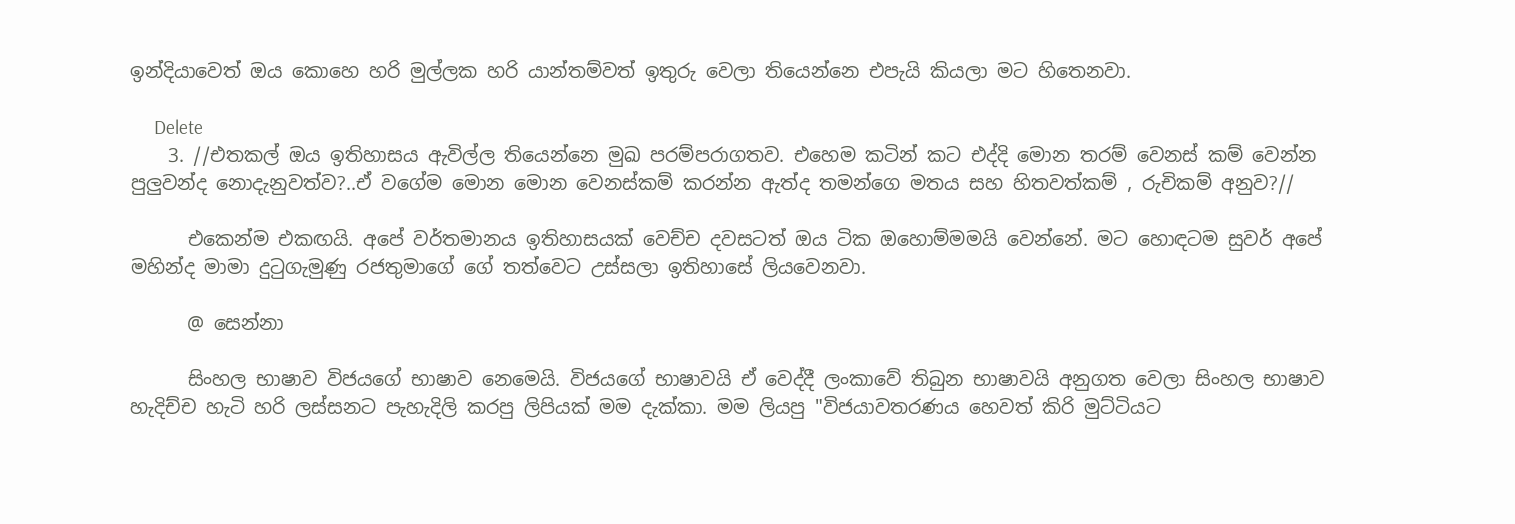ඉන්දියාවෙත් ඔය කොහෙ හරි මුල්ලක හරි යාන්තම්වත් ඉතුරු වෙලා තියෙන්නෙ එපැයි කියලා මට හිතෙනවා.

      Delete
    3. //එතකල් ඔය ඉතිහාසය ඇවිල්ල තියෙන්නෙ මුඛ පරම්පරාගතව. එහෙම කටින් කට එද්දි මොන තරම් වෙනස් කම් වෙන්න පුලුවන්ද නොදැනුවත්ව?..ඒ වගේම මොන මොන වෙනස්කම් කරන්න ඇත්ද තමන්ගෙ මතය සහ හිතවත්කම් , රුචිකම් අනුව?//

      එකෙන්ම එකඟයි. අපේ වර්තමානය ඉතිහාසයක් වෙච්ච දවසටත් ඔය ටික ඔහොම්මමයි වෙන්නේ. මට හොඳටම සුවර් අපේ මහින්ද මාමා දුටුගැමුණු රජතුමාගේ ගේ තත්වෙට උස්සලා ඉතිහාසේ ලියවෙනවා.

      @ සෙන්නා

      සිංහල භාෂාව විජයගේ භාෂාව නෙමෙයි. විජයගේ භාෂාවයි ඒ වෙද්දී ලංකාවේ තිබුන භාෂාවයි අනුගත වෙලා සිංහල භාෂාව හැදිච්ච හැටි හරි ලස්සනට පැහැදිලි කරපු ලිපියක් මම දැක්කා. මම ලියපු "විජයාවතරණය හෙවත් කිරි මුට්ටියට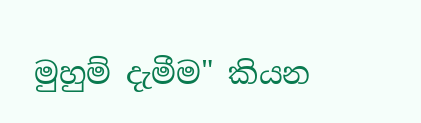මුහුම් දැමීම" කියන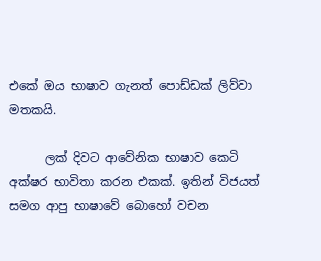එකේ ඔය භාෂාව ගැනත් පොඩ්ඩක් ලිව්වා මතකයි.

      ලක් දිවට ආවේනික භාෂාව කෙටි අක්ෂර භාවිතා කරන එකක්. ඉතින් විජයත් සමග ආපු භාෂාවේ බොහෝ වචන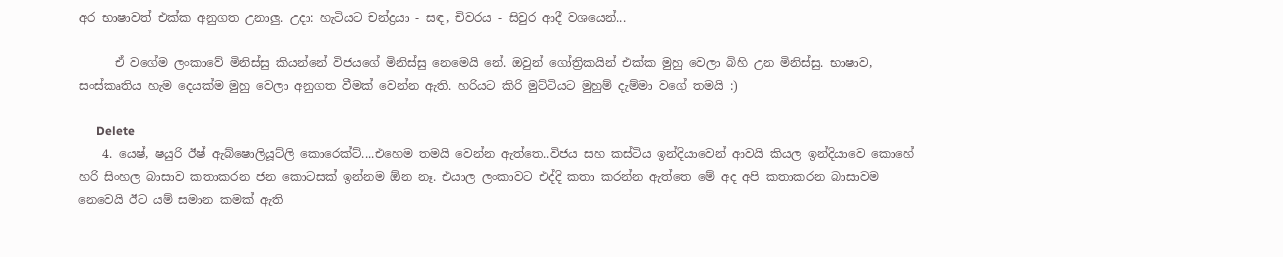අර භාෂාවත් එක්ක අනුගත උනාලු. උදා: හැටියට චන්ද්‍රයා - සඳ, චිවරය - සිවුර ආදී වශයෙන්...

      ඒ වගේම ලංකාවේ මිනිස්සු කියන්නේ විජයගේ මිනිස්සු නෙමෙයි නේ. ඔවුන් ගෝත්‍රිකයින් එක්ක මුහු වෙලා බිහි උන මිනිස්සු. භාෂාව, සංස්කෘතිය හැම දෙයක්ම මුහු වෙලා අනුගත වීමක් වෙන්න ඇති. හරියට කිරි මුට්ටියට මුහුම් දැම්මා වගේ තමයි :)

      Delete
    4. යෙෂ්, ෂයුරි ඊෂ් ඇබ්ෂොලියූට්ලි කොරෙක්ට්....එහෙම තමයි වෙන්න ඇත්තෙ..විජය සහ කස්ටිය ඉන්දියාවෙන් ආවයි කියල ඉන්දියාවෙ කොහේ හරි සිංහල බාසාව කතාකරන ජන කොටසක් ඉන්නම ඕන නෑ. එයාල ලංකාවට එද්දි කතා කරන්න ඇත්තෙ මේ අද අපි කතාකරන බාසාවම නෙවෙයි ඊට යම් සමාන කමක් ඇති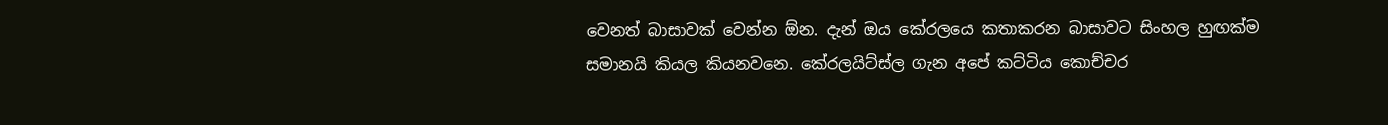වෙනත් බාසාවක් වෙන්න ඕන. දැන් ඔය කේරලයෙ කතාකරන බාසාවට සිංහල හුඟක්ම සමානයි කියල කියනවනෙ. කේරලයිට්ස්ල ගැන අපේ කට්ටිය කොච්චර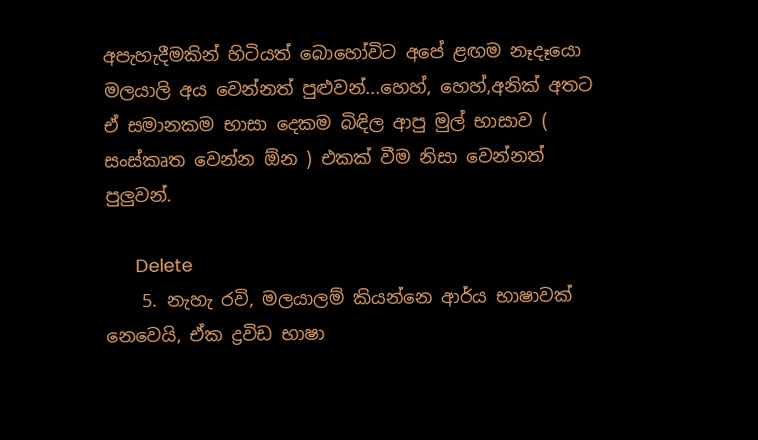අපැහැදීමකින් හිටියත් බොහෝවිට අපේ ළඟම නෑදෑයො මලයාලි අය වෙන්නත් පුළුවන්...හෙහ්, හෙහ්,අනික් අතට ඒ සමානකම භාසා දෙකම බිඳිල ආපු මුල් භාසාව ( සංස්කෘත වෙන්න ඕන ) එකක් වීම නිසා වෙන්නත් පුලුවන්.

      Delete
    5. නැහැ රවි, මලයාලම් කියන්නෙ ආර්ය භාෂාවක් නෙවෙයි, ඒක ද්‍රවිඩ භාෂා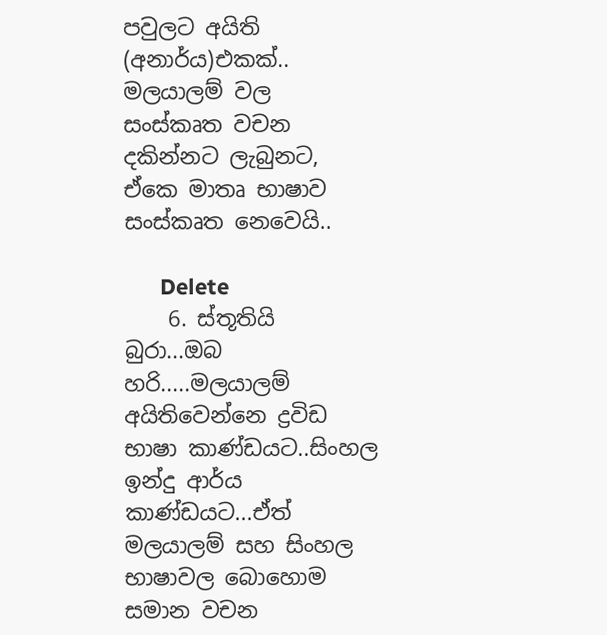පවුලට අයිති (අනාර්ය)එකක්.. මලයාලම් වල සංස්කෘත වචන දකින්නට ලැබුනට, ඒකෙ මාතෘ භාෂාව සංස්කෘත නෙවෙයි..

      Delete
    6. ස්තූතියි බුරා...ඔබ හරි.....මලයාලම් අයිතිවෙන්නෙ ද්‍රවිඩ භාෂා කාණ්ඩයට..සිංහල ඉන්දු ආර්ය කාණ්ඩයට...ඒත් මලයාලම් සහ සිංහල භාෂාවල බොහොම සමාන වචන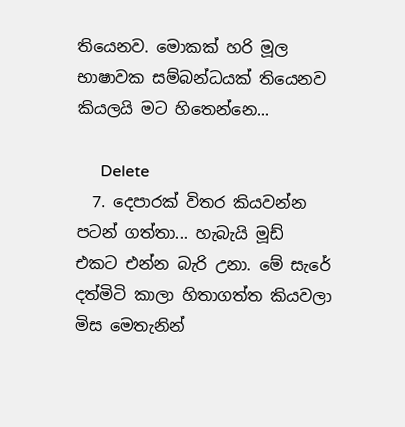තියෙනව. මොකක් හරි මූල භාෂාවක සම්බන්ධයක් තියෙනව කියලයි මට හිතෙන්නෙ...

      Delete
  7. දෙපාරක් විතර කියවන්න පටන් ගත්තා... හැබැයි මූඩ් එකට එන්න බැරි උනා. මේ සැරේ දත්මිටි කාලා හිතාගත්ත කියවලා මිස මෙතැනින්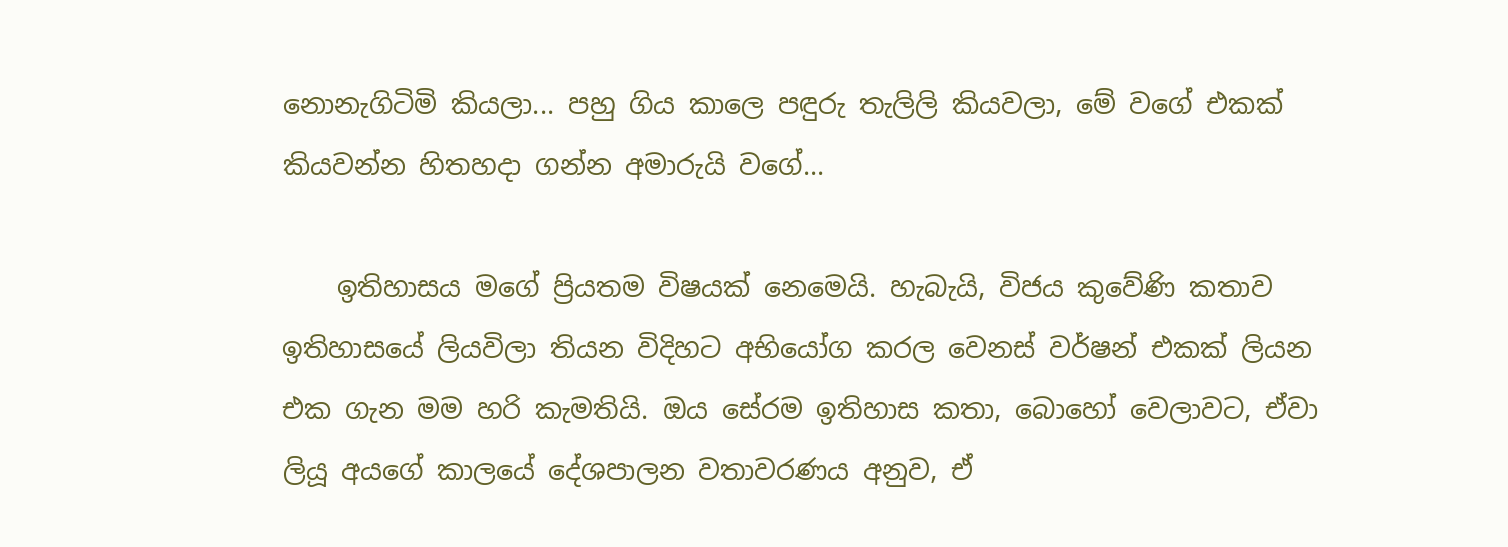නොනැගිටිමි කියලා... පහු ගිය කාලෙ පඳුරු තැලිලි කියවලා, මේ වගේ එකක් කියවන්න හිතහදා ගන්න අමාරුයි වගේ...

    ඉතිහාසය මගේ ප්‍රියතම විෂයක් නෙමෙයි. හැබැයි, විජය කුවේණි කතාව ඉතිහාසයේ ලියවිලා තියන විදිහට අභියෝග කරල වෙනස් වර්ෂන් එකක් ලියන එක ගැන මම හරි කැමතියි. ඔය සේරම ඉතිහාස කතා, බොහෝ වෙලාවට, ඒවා ලියූ අයගේ කාලයේ දේශපාලන වතාවරණය අනුව, ඒ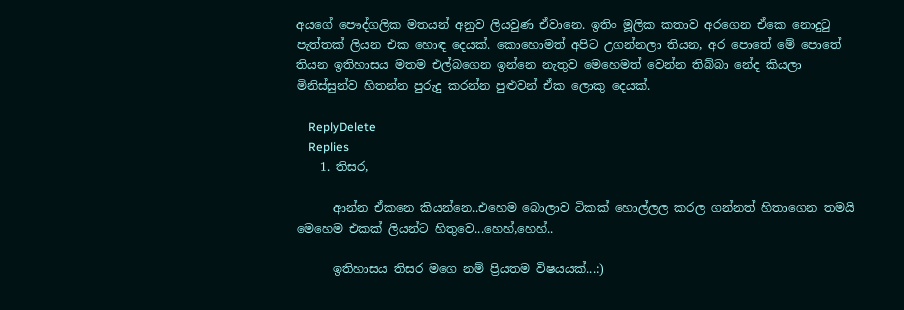අයගේ පෞද්ගලික මතයන් අනුව ලියවුණ ඒවානෙ. ඉතිං මූලික කතාව අරගෙන ඒකෙ නොදුටු පැත්තක් ලියන එක හොඳ දෙයක්. කොහොමත් අපිට උගන්නලා තියන, අර පොතේ මේ පොතේ තියන ඉතිහාසය මතම එල්බගෙන ඉන්නෙ නැතුව මෙහෙමත් වෙන්න තිබ්බා නේද කියලා මිනිස්සුන්ව හිතන්න පුරුදු කරන්න පුළුවන් ඒක ලොකු දෙයක්.

    ReplyDelete
    Replies
    1. තිසර,

      ආන්න ඒකනෙ කියන්නෙ..එහෙම බොලාව ටිකක් හොල්ලල කරල ගන්නත් හිතාගෙන තමයි මෙහෙම එකක් ලියන්ට හිතුවෙ...හෙහ්,හෙහ්..

      ඉතිහාසය තිසර මගෙ නම් ප්‍රියතම විෂයයක්...:)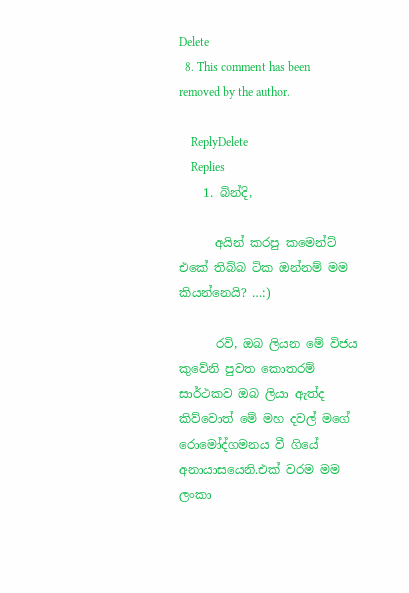Delete
  8. This comment has been removed by the author.

    ReplyDelete
    Replies
    1. බින්දි,

      අයින් කරපු කමෙන්ට් එකේ තිබ්බ ටික ඔන්නම් මම කියන්නෙයි? …:)

      රවි, ඔබ ලියන මේ විජය කුවේනි පුවත කොතරම් සාර්ථකව ඔබ ලියා ඇත්ද කිව්වොත් මේ මහ දවල් මගේ රොමෝද්ගමනය වී ගියේ අනායාසයෙනි.එක් වරම මම ලංකා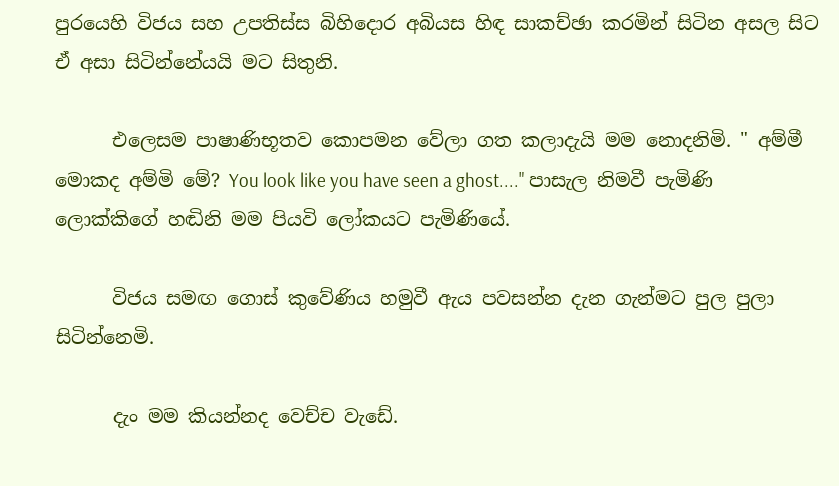පුරයෙහි විජය සහ උපතිස්ස බිහිදොර අබියස හිඳ සාකච්ඡා කරමින් සිටින අසල සිට ඒ අසා සිටින්නේයයි මට සිතුනි.

      එලෙසම පාෂාණිභූතව කොපමන වේලා ගත කලාදැයි මම නොදනිමි. " අම්මී මොකද අම්මි මේ? You look like you have seen a ghost...." පාසැල නිමවී පැමිණි ලොක්කිගේ හඬිනි මම පියවි ලෝකයට පැමිණියේ.

      විජය සමඟ ගොස් කුවේණිය හමුවී ඇය පවසන්න දැන ගැන්මට පුල පුලා සිටින්නෙමි.

      දැං මම කියන්නද වෙච්ච වැඩේ.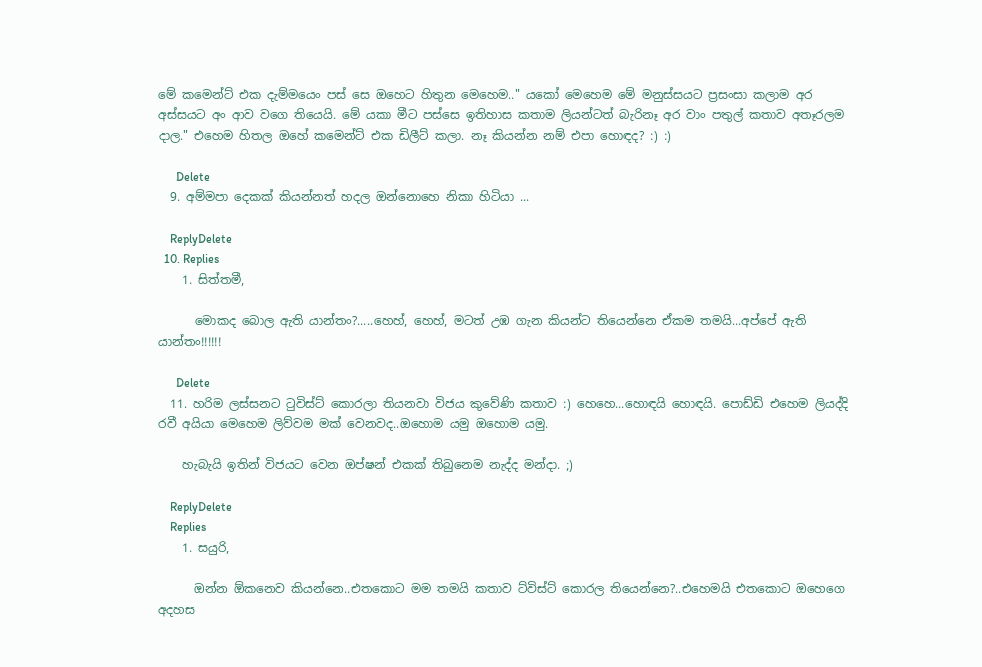මේ කමෙන්ට් එක දැම්මයෙං පස් සෙ ඔහෙට හිතුන මෙහෙම.." යකෝ මෙහෙම මේ මනුස්සයට ප්‍රසංසා කලාම අර අස්සයට අං ආව වගෙ තියෙයි. මේ යකා මීට පස්සෙ ඉතිහාස කතාම ලියන්ටත් බැරිනෑ අර වාං පතුල් කතාව අතෑරලම දාල." එහෙම හිතල ඔහේ කමෙන්ට් එක ඩිලීට් කලා. නෑ කියන්න නම් එපා හොඳද? :) :)

      Delete
  9. අම්මපා දෙකක් කියන්නත් හදල ඔන්නොහෙ නිකා හිටියා ...

    ReplyDelete
  10. Replies
    1. සිත්තමී,

      මොකද බොල ඇති යාන්තං?.....හෙහ්, හෙහ්, මටත් උඹ ගැන කියන්ට තියෙන්නෙ ඒකම තමයි...අප්පේ ඇති යාන්තං!!!!!!

      Delete
  11. හරිම ලස්සනට ටුවිස්ට් කොරලා තියනවා විජය කුවේණි කතාව :) හෙහෙ...හොඳයි හොඳයි. පොඩ්ඩි එහෙම ලියද්දි රවී අයියා මෙහෙම ලිව්වම මක් වෙනවද..ඔහොම යමු ඔහොම යමු.

    හැබැයි ඉතින් විජයට වෙන ඔප්ෂන් එකක් තිබුනෙම නැද්ද මන්දා. ;)

    ReplyDelete
    Replies
    1. සයුරි,

      ඔන්න ඕකනෙව කියන්නෙ..එතකොට මම තමයි කතාව ට්විස්ට් කොරල තියෙන්නෙ?..එහෙමයි එතකොට ඔහෙගෙ අදහස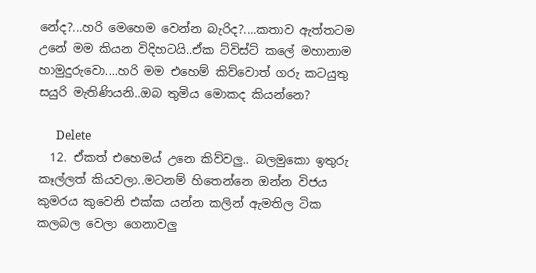නේද?...හරි මෙහෙම වෙන්න බැරිද?....කතාව ඇත්තටම උනේ මම කියන විදිහටයි..ඒක ට්විස්ට් කලේ මහානාම හාමුදුරුවො....හරි මම එහෙම් කිව්වොත් ගරු කටයුතු සයුරි මැතිණියනි..ඔබ තුමිය මොකද කියන්නෙ?

      Delete
  12. ඒකත් එහෙමය් උනෙ කිව්වලු.. බලමුකො ඉතුරු කෑල්ලත් කියවලා..මටනම් හිතෙන්නෙ ඔන්න විජය කුමරය කුවෙනි එක්ක යන්න කලින් ඇමතිල ටික කලබල වෙලා ගෙනාවලු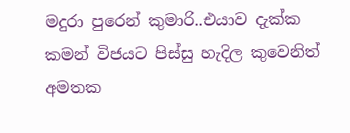මදුරා පුරෙන් කුමාරි..එයාව දැක්ක කමන් විජයට පිස්සු හැදිල කුවෙනිත් අමතක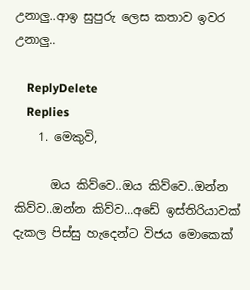උනාලු..ආඉ සුපුරු ලෙස කතාව ඉවර උනාලු..

    ReplyDelete
    Replies
    1. මෙකුවි,

      ඔය කිව්වෙ..ඔය කිව්වෙ..ඔන්න කිව්ව..ඔන්න කිව්ව...අඩේ ඉස්තිරියාවක් දැකල පිස්සු හැදෙන්ට විජය මොකෙක්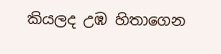කියලද උඹ හිතාගෙන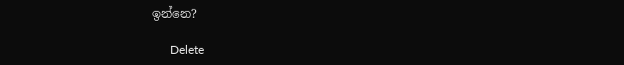ඉන්නෙ?

      Delete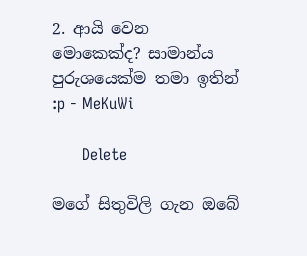2. ආයි වෙන මොකෙක්ද? සාමාන්ය පුරුශයෙක්ම තමා ඉතින් :p - MeKuWi

      Delete

මගේ සිතුවිලි ගැන ඔබේ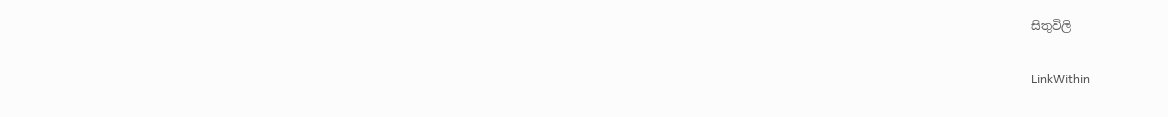සිතුවිලි

LinkWithin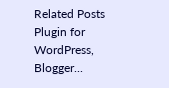Related Posts Plugin for WordPress, Blogger...